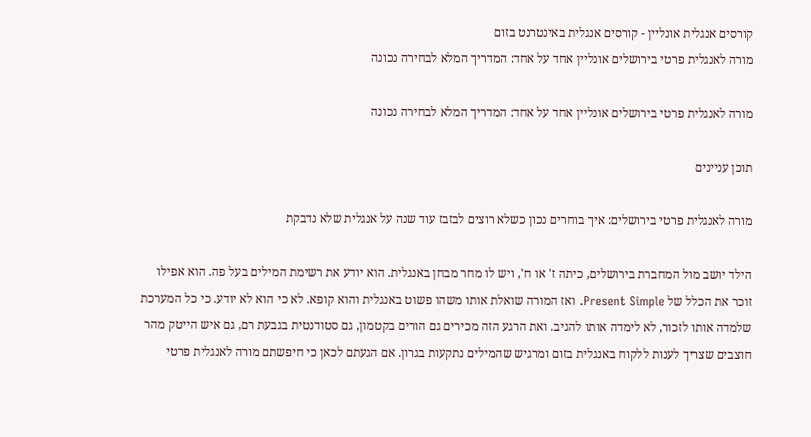קורסים אנגלית אונליין - קורסים אנגלית באינטרנט בזום
מורה לאנגלית פרטי בירושלים אונליין אחד על אחד: המדריך המלא לבחירה נכונה

מורה לאנגלית פרטי בירושלים אונליין אחד על אחד: המדריך המלא לבחירה נכונה

תוכן עניינים

מורה לאנגלית פרטי בירושלים: איך בוחרים נכון כשלא רוצים לבזבז עוד שנה על אנגלית שלא נדבקת

הילד יושב מול המחברת בירושלים, כיתה ז' או ח', ויש לו מחר מבחן באנגלית. הוא יודע את רשימת המילים בעל פה. הוא אפילו זוכר את הכלל של Present Simple. ואז המורה שואלת אותו משהו פשוט באנגלית והוא קופא. לא כי הוא לא יודע. כי כל המערכת שלמדה אותו לזכור, לא לימדה אותו להגיב. ואת הרגע הזה מכירים גם הורים בקטמון, גם סטודנטית בגבעת רם, גם איש הייטק מהר חוצבים שצריך לענות ללקוח באנגלית בזום ומרגיש שהמילים נתקעות בגרון. אם הגעתם לכאן כי חיפשתם מורה לאנגלית פרטי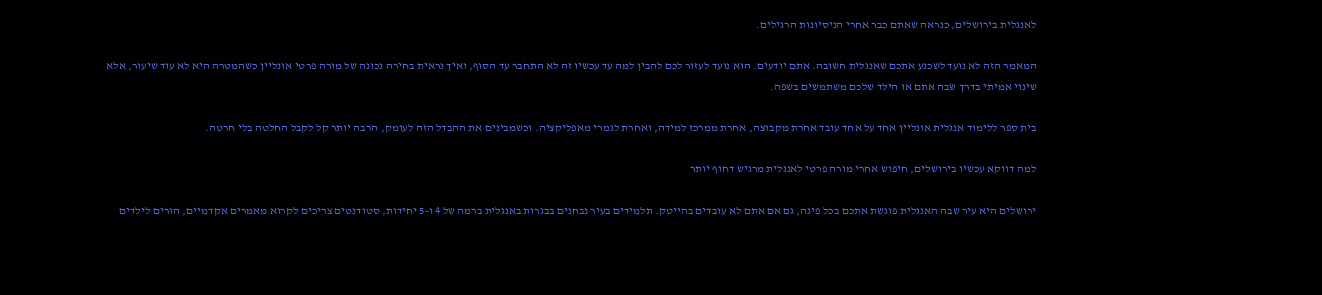לאנגלית בירושלים, כנראה שאתם כבר אחרי הניסיונות הרגילים.

המאמר הזה לא נועד לשכנע אתכם שאנגלית חשובה. אתם יודעים. הוא נועד לעזור לכם להבין למה עד עכשיו זה לא התחבר עד הסוף, ואיך נראית בחירה נכונה של מורה פרטי אונליין כשהמטרה היא לא עוד שיעור, אלא שינוי אמיתי בדרך שבה אתם או הילד שלכם משתמשים בשפה.

בית ספר ללימוד אנגלית אונליין אחד על אחד עובד אחרת מקבוצה, אחרת ממרכז למידה, ואחרת לגמרי מאפליקציה. וכשמבינים את ההבדל הזה לעומק, הרבה יותר קל לקבל החלטה בלי חרטה.

למה דווקא עכשיו בירושלים, חיפוש אחרי מורה פרטי לאנגלית מרגיש דחוף יותר

ירושלים היא עיר שבה האנגלית פוגשת אתכם בכל פינה, גם אם אתם לא עובדים בהייטק. תלמידים בעיר נבחנים בבגרות באנגלית ברמה של 4 ו-5 יחידות, סטודנטים צריכים לקרוא מאמרים אקדמיים, הורים לילדים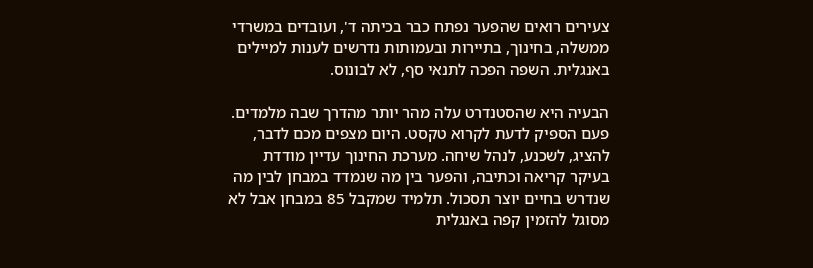צעירים רואים שהפער נפתח כבר בכיתה ד', ועובדים במשרדי ממשלה, בחינוך, בתיירות ובעמותות נדרשים לענות למיילים באנגלית. השפה הפכה לתנאי סף, לא לבונוס.

הבעיה היא שהסטנדרט עלה מהר יותר מהדרך שבה מלמדים. פעם הספיק לדעת לקרוא טקסט. היום מצפים מכם לדבר, להציג, לשכנע, לנהל שיחה. מערכת החינוך עדיין מודדת בעיקר קריאה וכתיבה, והפער בין מה שנמדד במבחן לבין מה שנדרש בחיים יוצר תסכול. תלמיד שמקבל 85 במבחן אבל לא מסוגל להזמין קפה באנגלית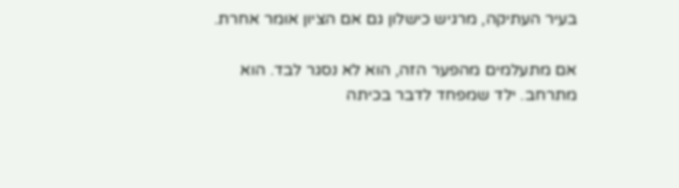בעיר העתיקה, מרגיש כישלון גם אם הציון אומר אחרת.

אם מתעלמים מהפער הזה, הוא לא נסגר לבד. הוא מתרחב. ילד שמפחד לדבר בכיתה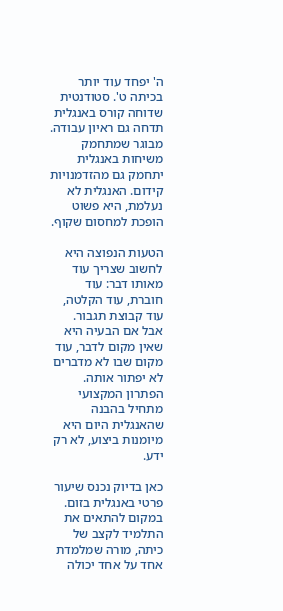ה' יפחד עוד יותר בכיתה ט'. סטודנטית שדוחה קורס באנגלית תדחה גם ראיון עבודה. מבוגר שמתחמק משיחות באנגלית יתחמק גם מהזדמנויות קידום. האנגלית לא נעלמת, היא פשוט הופכת למחסום שקוף.

הטעות הנפוצה היא לחשוב שצריך עוד מאותו דבר: עוד חוברת, עוד הקלטה, עוד קבוצת תגבור. אבל אם הבעיה היא שאין מקום לדבר, עוד מקום שבו לא מדברים לא יפתור אותה. הפתרון המקצועי מתחיל בהבנה שהאנגלית היום היא מיומנות ביצוע, לא רק ידע.

כאן בדיוק נכנס שיעור פרטי באנגלית בזום. במקום להתאים את התלמיד לקצב של כיתה, מורה שמלמדת אחד על אחד יכולה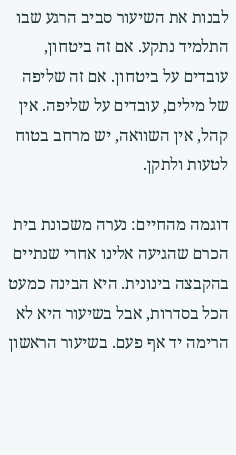לבנות את השיעור סביב הרגע שבו התלמיד נתקע. אם זה ביטחון, עובדים על ביטחון. אם זה שליפה של מילים, עובדים על שליפה. אין קהל, אין השוואה, יש מרחב בטוח לטעות ולתקן.

דוגמה מהחיים: נערה משכונת בית הכרם שהגיעה אלינו אחרי שנתיים בהקבצה בינונית. היא הבינה כמעט הכל בסדרות, אבל בשיעור היא לא הרימה יד אף פעם. בשיעור הראשון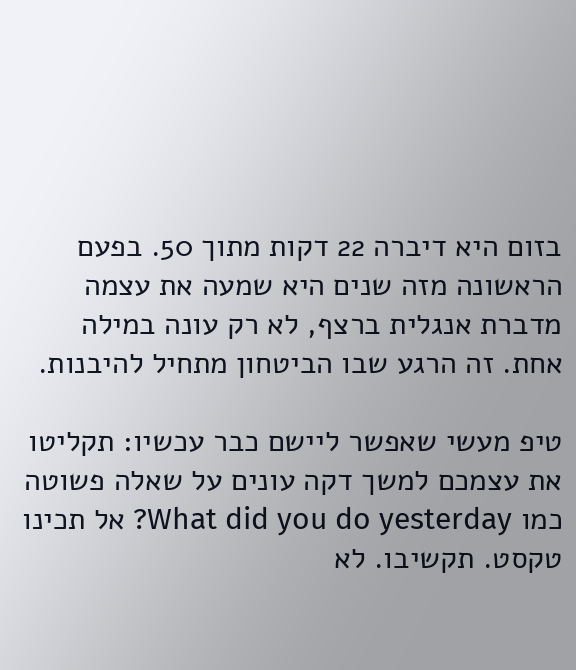בזום היא דיברה 22 דקות מתוך 50. בפעם הראשונה מזה שנים היא שמעה את עצמה מדברת אנגלית ברצף, לא רק עונה במילה אחת. זה הרגע שבו הביטחון מתחיל להיבנות.

טיפ מעשי שאפשר ליישם כבר עכשיו: תקליטו את עצמכם למשך דקה עונים על שאלה פשוטה כמו What did you do yesterday? אל תכינו טקסט. תקשיבו. לא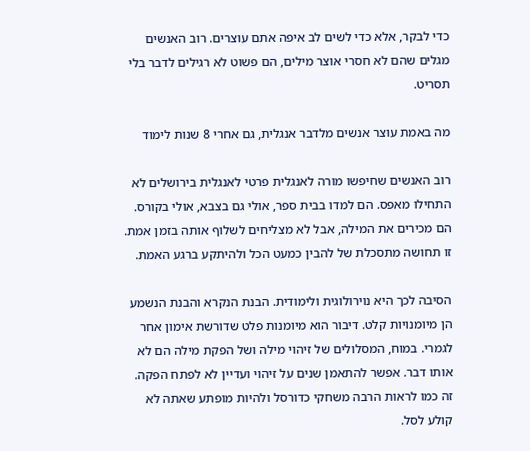כדי לבקר, אלא כדי לשים לב איפה אתם עוצרים. רוב האנשים מגלים שהם לא חסרי אוצר מילים, הם פשוט לא רגילים לדבר בלי תסריט.

מה באמת עוצר אנשים מלדבר אנגלית, גם אחרי 8 שנות לימוד

רוב האנשים שחיפשו מורה לאנגלית פרטי לאנגלית בירושלים לא התחילו מאפס. הם למדו בבית ספר, אולי גם בצבא, אולי בקורס. הם מכירים את המילה, אבל לא מצליחים לשלוף אותה בזמן אמת. זו תחושה מתסכלת של להבין כמעט הכל ולהיתקע ברגע האמת.

הסיבה לכך היא נוירולוגית ולימודית. הבנת הנקרא והבנת הנשמע הן מיומנויות קלט. דיבור הוא מיומנות פלט שדורשת אימון אחר לגמרי. במוח, המסלולים של זיהוי מילה ושל הפקת מילה הם לא אותו דבר. אפשר להתאמן שנים על זיהוי ועדיין לא לפתח הפקה. זה כמו לראות הרבה משחקי כדורסל ולהיות מופתע שאתה לא קולע לסל.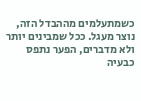כשמתעלמים מההבדל הזה, נוצר מעגל. ככל שמבינים יותר ולא מדברים, הפער נתפס כבעיה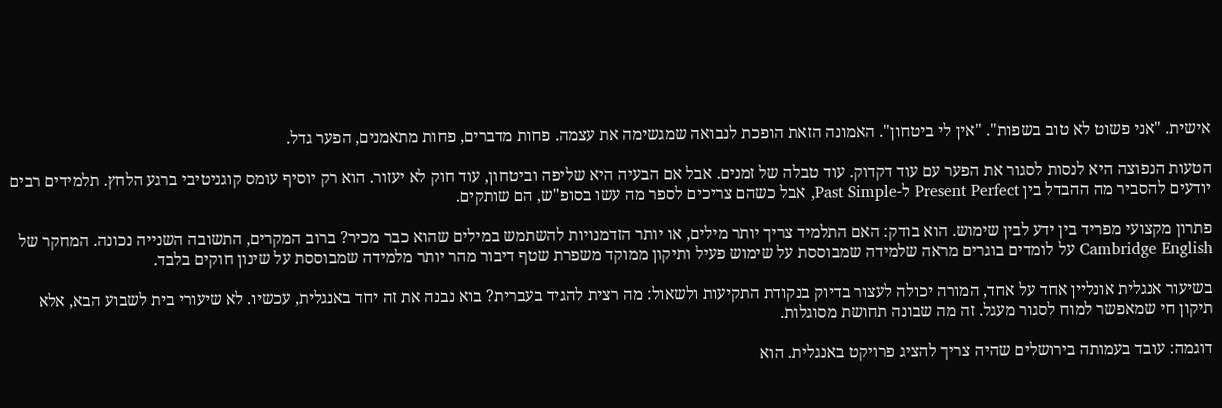אישית. "אני פשוט לא טוב בשפות". "אין לי ביטחון". האמונה הזאת הופכת לנבואה שמגשימה את עצמה. פחות מדברים, פחות מתאמנים, הפער גדל.

הטעות הנפוצה היא לנסות לסגור את הפער עם עוד דקדוק. עוד טבלה של זמנים. אבל אם הבעיה היא שליפה וביטחון, עוד חוק לא יעזור. הוא רק יוסיף עומס קוגניטיבי ברגע הלחץ. תלמידים רבים יודעים להסביר מה ההבדל בין Present Perfect ל-Past Simple, אבל כשהם צריכים לספר מה עשו בסופ"ש, הם שותקים.

פתרון מקצועי מפריד בין ידע לבין שימוש. הוא בודק: האם התלמיד צריך יותר מילים, או יותר הזדמנויות להשתמש במילים שהוא כבר מכיר? ברוב המקרים, התשובה השנייה נכונה. המחקר של Cambridge English על לומדים בוגרים מראה שלמידה שמבוססת על שימוש פעיל ותיקון ממוקד משפרת שטף דיבור מהר יותר מלמידה שמבוססת על שינון חוקים בלבד.

בשיעור אנגלית אונליין אחד על אחד, המורה יכולה לעצור בדיוק בנקודת התקיעות ולשאול: מה רצית להגיד בעברית? בוא נבנה את זה יחד באנגלית, עכשיו. לא שיעורי בית לשבוע הבא, אלא תיקון חי שמאפשר למוח לסגור מעגל. זה מה שבונה תחושת מסוגלות.

דוגמה: עובד בעמותה בירושלים שהיה צריך להציג פרויקט באנגלית. הוא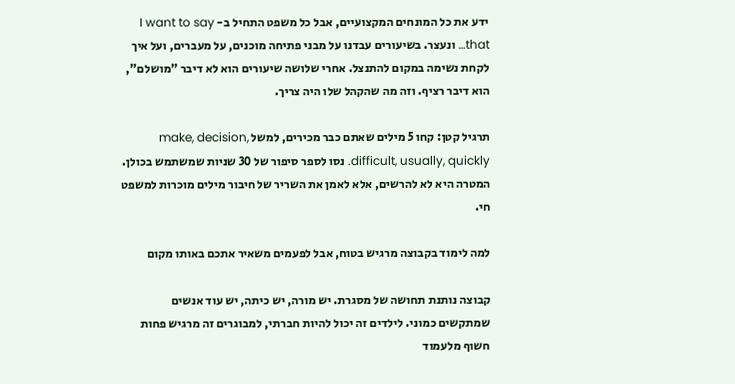ידע את כל המונחים המקצועיים, אבל כל משפט התחיל ב- I want to say that… ונעצר. בשיעורים עבדנו על מבני פתיחה מוכנים, על מעברים, ועל איך לקחת נשימה במקום להתנצל. אחרי שלושה שיעורים הוא לא דיבר "מושלם", הוא דיבר רציף. וזה מה שהקהל שלו היה צריך.

תרגיל קטן: קחו 5 מילים שאתם כבר מכירים, למשל make, decision, difficult, usually, quickly. נסו לספר סיפור של 30 שניות שמשתמש בכולן. המטרה היא לא להרשים, אלא לאמן את השריר של חיבור מילים מוכרות למשפט חי.

למה לימוד בקבוצה מרגיש בטוח, אבל לפעמים משאיר אתכם באותו מקום

קבוצה נותנת תחושה של מסגרת. יש מורה, יש כיתה, יש עוד אנשים שמתקשים כמוני. לילדים זה יכול להיות חברתי, למבוגרים זה מרגיש פחות חשוף מלעמוד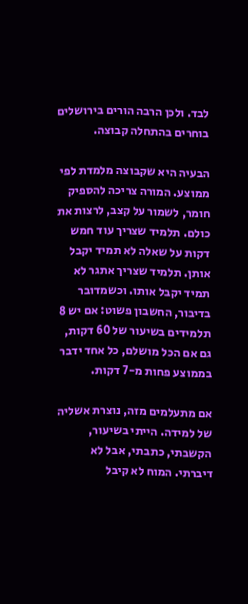לבד. ולכן הרבה הורים בירושלים בוחרים בהתחלה קבוצה.

הבעיה היא שקבוצה מלמדת לפי ממוצע. המורה צריכה להספיק חומר, לשמור על קצב, לרצות את כולם. תלמיד שצריך עוד חמש דקות על שאלה לא תמיד יקבל אותן. תלמיד שצריך אתגר לא תמיד יקבל אותו. וכשמדובר בדיבור, החשבון פשוט: אם יש 8 תלמידים בשיעור של 60 דקות, גם אם הכל מושלם, כל אחד ידבר בממוצע פחות מ-7 דקות.

אם מתעלמים מזה, נוצרת אשליה של למידה. הייתי בשיעור, הקשבתי, כתבתי, אבל לא דיברתי. המוח לא קיבל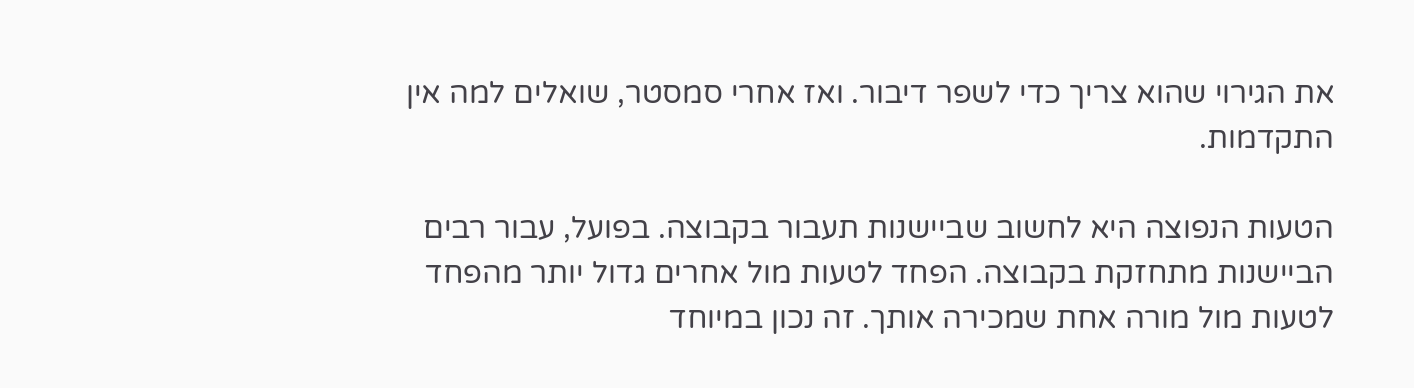את הגירוי שהוא צריך כדי לשפר דיבור. ואז אחרי סמסטר, שואלים למה אין התקדמות.

הטעות הנפוצה היא לחשוב שביישנות תעבור בקבוצה. בפועל, עבור רבים הביישנות מתחזקת בקבוצה. הפחד לטעות מול אחרים גדול יותר מהפחד לטעות מול מורה אחת שמכירה אותך. זה נכון במיוחד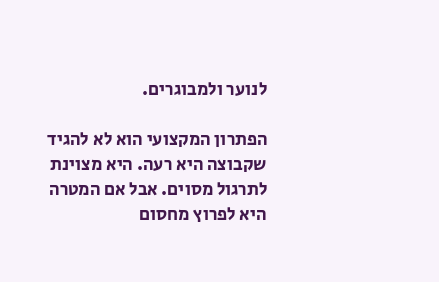לנוער ולמבוגרים.

הפתרון המקצועי הוא לא להגיד שקבוצה היא רעה. היא מצוינת לתרגול מסוים. אבל אם המטרה היא לפרוץ מחסום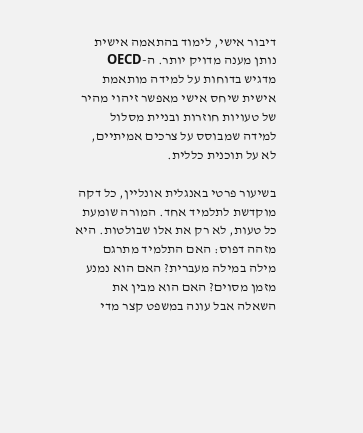דיבור אישי, לימוד בהתאמה אישית נותן מענה מדויק יותר. ה-OECD מדגיש בדוחות על למידה מותאמת אישית שיחס אישי מאפשר זיהוי מהיר של טעויות חוזרות ובניית מסלול למידה שמבוסס על צרכים אמיתיים, לא על תוכנית כללית.

בשיעור פרטי באנגלית אונליין, כל דקה מוקדשת לתלמיד אחד. המורה שומעת כל טעות, לא רק את אלו שבולטות. היא מזהה דפוס: האם התלמיד מתרגם מילה במילה מעברית? האם הוא נמנע מזמן מסוים? האם הוא מבין את השאלה אבל עונה במשפט קצר מדי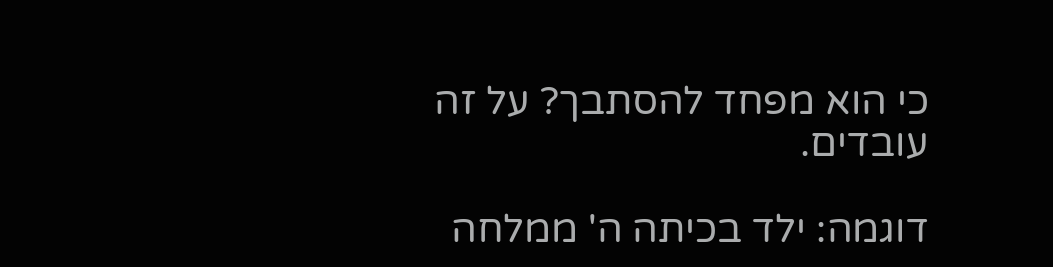כי הוא מפחד להסתבך? על זה עובדים.

דוגמה: ילד בכיתה ה' ממלחה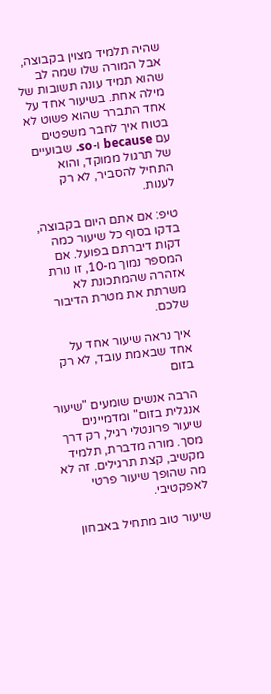שהיה תלמיד מצוין בקבוצה, אבל המורה שלו שמה לב שהוא תמיד עונה תשובות של מילה אחת. בשיעור אחד על אחד התברר שהוא פשוט לא בטוח איך לחבר משפטים עם because ו-so. שבועיים של תרגול ממוקד, והוא התחיל להסביר, לא רק לענות.

טיפ: אם אתם היום בקבוצה, בדקו בסוף כל שיעור כמה דקות דיברתם בפועל. אם המספר נמוך מ-10, זו נורת אזהרה שהמתכונת לא משרתת את מטרת הדיבור שלכם.

איך נראה שיעור אחד על אחד שבאמת עובד, לא רק בזום

הרבה אנשים שומעים "שיעור אנגלית בזום" ומדמיינים שיעור פרונטלי רגיל, רק דרך מסך. מורה מדברת, תלמיד מקשיב, קצת תרגילים. זה לא מה שהופך שיעור פרטי לאפקטיבי.

שיעור טוב מתחיל באבחון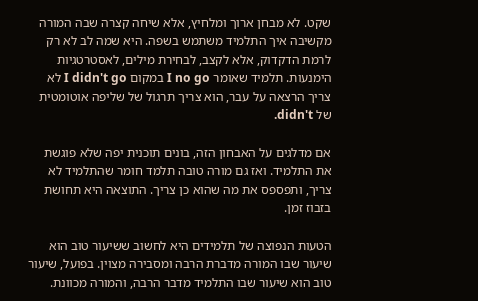שקט. לא מבחן ארוך ומלחיץ, אלא שיחה קצרה שבה המורה מקשיבה איך התלמיד משתמש בשפה. היא שמה לב לא רק לרמת הדקדוק, אלא לקצב, לבחירת מילים, לאסטרטגיות הימנעות. תלמיד שאומר I no go במקום I didn't go לא צריך הרצאה על עבר, הוא צריך תרגול של שליפה אוטומטית של didn't.

אם מדלגים על האבחון הזה, בונים תוכנית יפה שלא פוגשת את התלמיד. ואז גם מורה טובה תלמד חומר שהתלמיד לא צריך, ותפספס את מה שהוא כן צריך. התוצאה היא תחושת בזבוז זמן.

הטעות הנפוצה של תלמידים היא לחשוב ששיעור טוב הוא שיעור שבו המורה מדברת הרבה ומסבירה מצוין. בפועל, שיעור טוב הוא שיעור שבו התלמיד מדבר הרבה, והמורה מכוונת.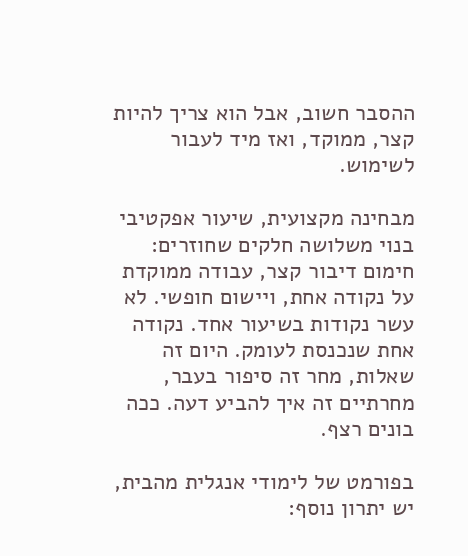ההסבר חשוב, אבל הוא צריך להיות קצר, ממוקד, ואז מיד לעבור לשימוש.

מבחינה מקצועית, שיעור אפקטיבי בנוי משלושה חלקים שחוזרים: חימום דיבור קצר, עבודה ממוקדת על נקודה אחת, ויישום חופשי. לא עשר נקודות בשיעור אחד. נקודה אחת שנכנסת לעומק. היום זה שאלות, מחר זה סיפור בעבר, מחרתיים זה איך להביע דעה. ככה בונים רצף.

בפורמט של לימודי אנגלית מהבית, יש יתרון נוסף: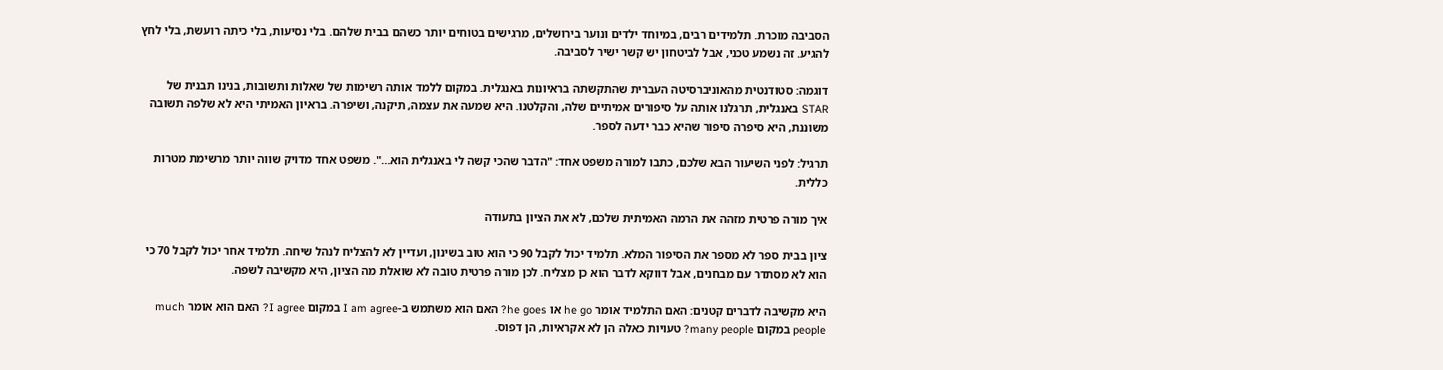הסביבה מוכרת. תלמידים רבים, במיוחד ילדים ונוער בירושלים, מרגישים בטוחים יותר כשהם בבית שלהם. בלי נסיעות, בלי כיתה רועשת, בלי לחץ להגיע. זה נשמע טכני, אבל לביטחון יש קשר ישיר לסביבה.

דוגמה: סטודנטית מהאוניברסיטה העברית שהתקשתה בראיונות באנגלית. במקום ללמד אותה רשימות של שאלות ותשובות, בנינו תבנית של STAR באנגלית, תרגלנו אותה על סיפורים אמיתיים שלה, והקלטנו. היא שמעה את עצמה, תיקנה, ושיפרה. בראיון האמיתי היא לא שלפה תשובה משוננת, היא סיפרה סיפור שהיא כבר ידעה לספר.

תרגיל: לפני השיעור הבא שלכם, כתבו למורה משפט אחד: "הדבר שהכי קשה לי באנגלית הוא…". משפט אחד מדויק שווה יותר מרשימת מטרות כללית.

איך מורה פרטית מזהה את הרמה האמיתית שלכם, לא את הציון בתעודה

ציון בבית ספר לא מספר את הסיפור המלא. תלמיד יכול לקבל 90 כי הוא טוב בשינון, ועדיין לא להצליח לנהל שיחה. תלמיד אחר יכול לקבל 70 כי הוא לא מסתדר עם מבחנים, אבל דווקא לדבר הוא כן מצליח. לכן מורה פרטית טובה לא שואלת מה הציון, היא מקשיבה לשפה.

היא מקשיבה לדברים קטנים: האם התלמיד אומר he go או he goes? האם הוא משתמש ב-I am agree במקום I agree? האם הוא אומר much people במקום many people? טעויות כאלה הן לא אקראיות, הן דפוס.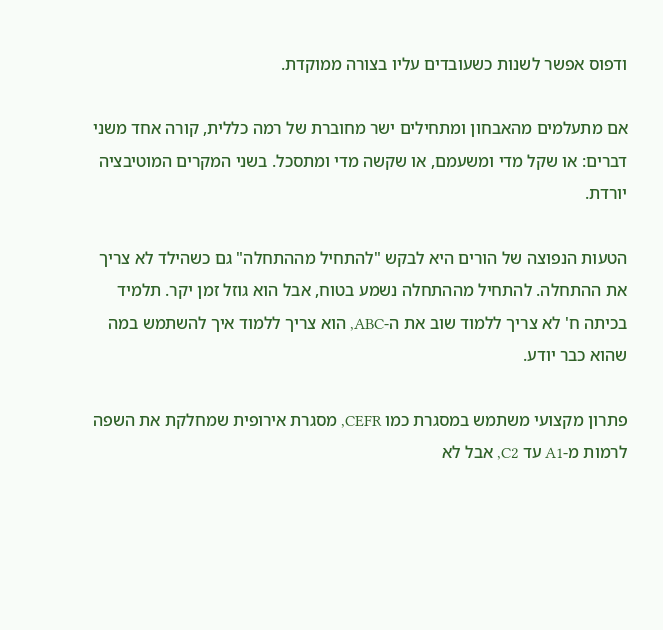ודפוס אפשר לשנות כשעובדים עליו בצורה ממוקדת.

אם מתעלמים מהאבחון ומתחילים ישר מחוברת של רמה כללית, קורה אחד משני דברים: או שקל מדי ומשעמם, או שקשה מדי ומתסכל. בשני המקרים המוטיבציה יורדת.

הטעות הנפוצה של הורים היא לבקש "להתחיל מההתחלה" גם כשהילד לא צריך את ההתחלה. להתחיל מההתחלה נשמע בטוח, אבל הוא גוזל זמן יקר. תלמיד בכיתה ח' לא צריך ללמוד שוב את ה-ABC, הוא צריך ללמוד איך להשתמש במה שהוא כבר יודע.

פתרון מקצועי משתמש במסגרת כמו CEFR, מסגרת אירופית שמחלקת את השפה לרמות מ-A1 עד C2, אבל לא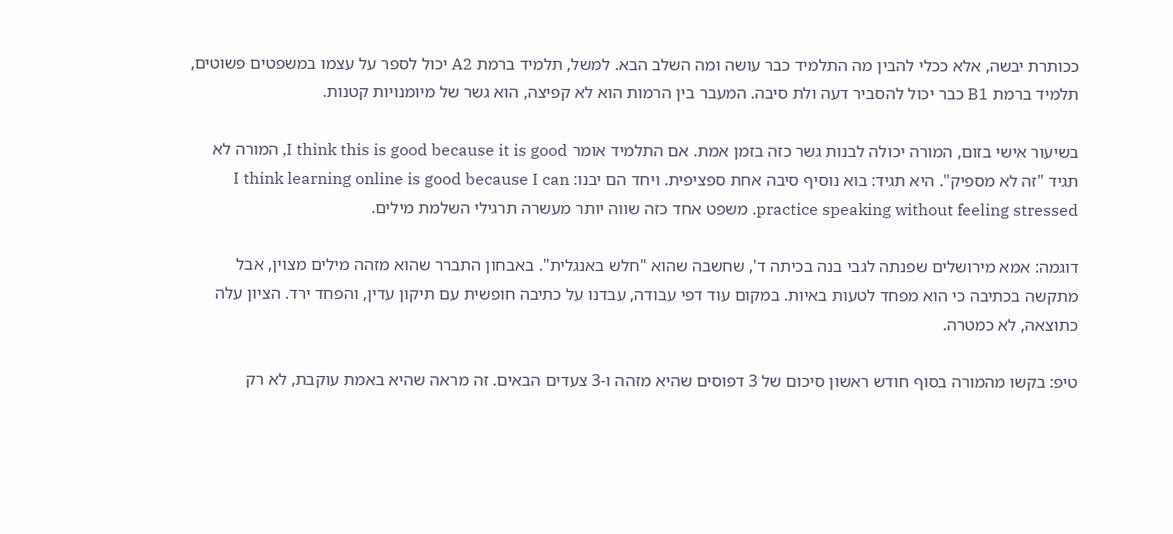ככותרת יבשה, אלא ככלי להבין מה התלמיד כבר עושה ומה השלב הבא. למשל, תלמיד ברמת A2 יכול לספר על עצמו במשפטים פשוטים, תלמיד ברמת B1 כבר יכול להסביר דעה ולת סיבה. המעבר בין הרמות הוא לא קפיצה, הוא גשר של מיומנויות קטנות.

בשיעור אישי בזום, המורה יכולה לבנות גשר כזה בזמן אמת. אם התלמיד אומר I think this is good because it is good, המורה לא תגיד "זה לא מספיק". היא תגיד: בוא נוסיף סיבה אחת ספציפית. ויחד הם יבנו: I think learning online is good because I can practice speaking without feeling stressed. משפט אחד כזה שווה יותר מעשרה תרגילי השלמת מילים.

דוגמה: אמא מירושלים שפנתה לגבי בנה בכיתה ד', שחשבה שהוא "חלש באנגלית". באבחון התברר שהוא מזהה מילים מצוין, אבל מתקשה בכתיבה כי הוא מפחד לטעות באיות. במקום עוד דפי עבודה, עבדנו על כתיבה חופשית עם תיקון עדין, והפחד ירד. הציון עלה כתוצאה, לא כמטרה.

טיפ: בקשו מהמורה בסוף חודש ראשון סיכום של 3 דפוסים שהיא מזהה ו-3 צעדים הבאים. זה מראה שהיא באמת עוקבת, לא רק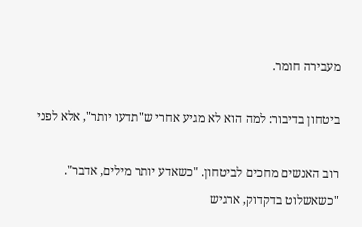מעבירה חומר.

ביטחון בדיבור: למה הוא לא מגיע אחרי ש"תדעו יותר", אלא לפני

רוב האנשים מחכים לביטחון. "כשאדע יותר מילים, אדבר". "כשאשלוט בדקדוק, ארגיש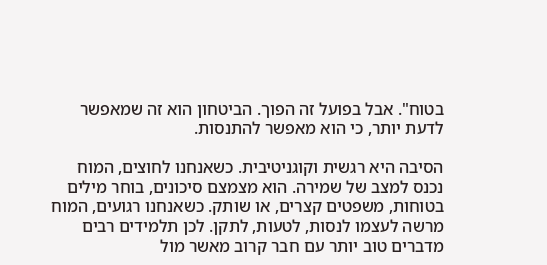בטוח". אבל בפועל זה הפוך. הביטחון הוא זה שמאפשר לדעת יותר, כי הוא מאפשר להתנסות.

הסיבה היא רגשית וקוגניטיבית. כשאנחנו לחוצים, המוח נכנס למצב של שמירה. הוא מצמצם סיכונים, בוחר מילים בטוחות, משפטים קצרים, או שותק. כשאנחנו רגועים, המוח מרשה לעצמו לנסות, לטעות, לתקן. לכן תלמידים רבים מדברים טוב יותר עם חבר קרוב מאשר מול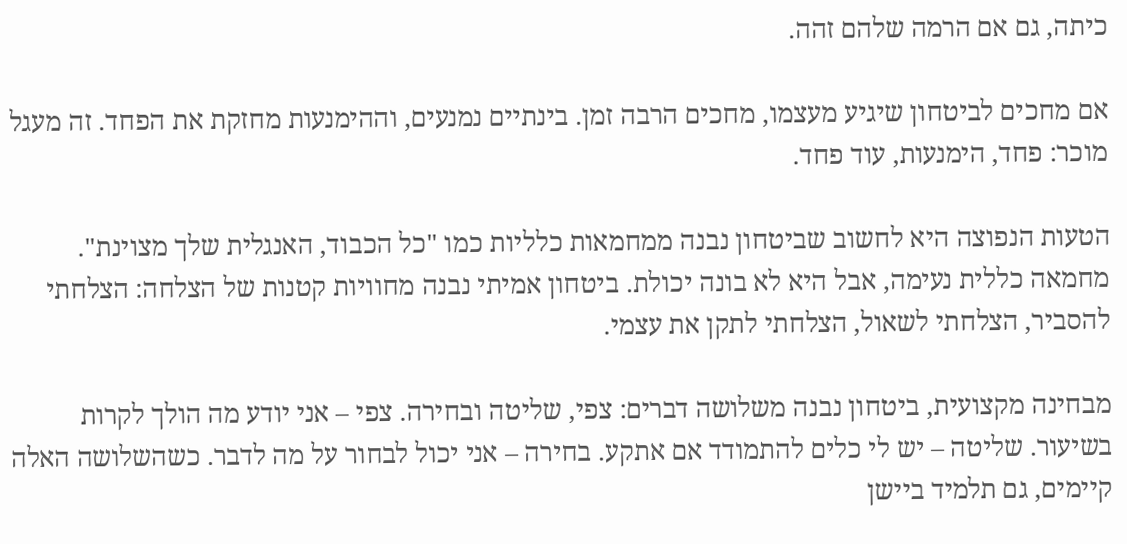כיתה, גם אם הרמה שלהם זהה.

אם מחכים לביטחון שיגיע מעצמו, מחכים הרבה זמן. בינתיים נמנעים, וההימנעות מחזקת את הפחד. זה מעגל מוכר: פחד, הימנעות, עוד פחד.

הטעות הנפוצה היא לחשוב שביטחון נבנה ממחמאות כלליות כמו "כל הכבוד, האנגלית שלך מצוינת". מחמאה כללית נעימה, אבל היא לא בונה יכולת. ביטחון אמיתי נבנה מחוויות קטנות של הצלחה: הצלחתי להסביר, הצלחתי לשאול, הצלחתי לתקן את עצמי.

מבחינה מקצועית, ביטחון נבנה משלושה דברים: צפי, שליטה ובחירה. צפי – אני יודע מה הולך לקרות בשיעור. שליטה – יש לי כלים להתמודד אם אתקע. בחירה – אני יכול לבחור על מה לדבר. כשהשלושה האלה קיימים, גם תלמיד ביישן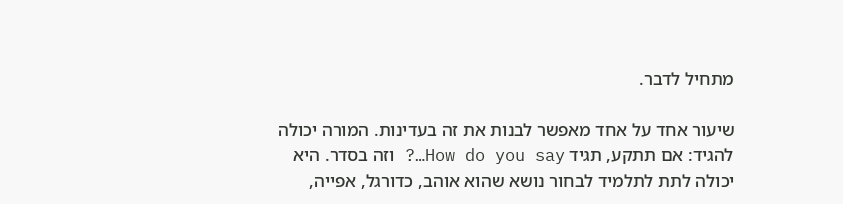מתחיל לדבר.

שיעור אחד על אחד מאפשר לבנות את זה בעדינות. המורה יכולה להגיד: אם תתקע, תגיד How do you say…? וזה בסדר. היא יכולה לתת לתלמיד לבחור נושא שהוא אוהב, כדורגל, אפייה,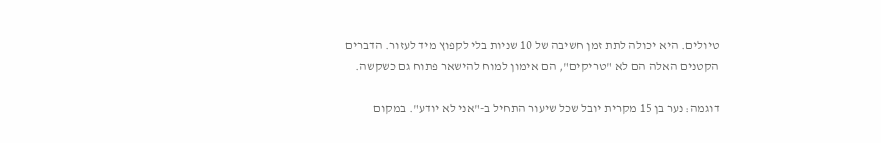טיולים. היא יכולה לתת זמן חשיבה של 10 שניות בלי לקפוץ מיד לעזור. הדברים הקטנים האלה הם לא "טריקים", הם אימון למוח להישאר פתוח גם כשקשה.

דוגמה: נער בן 15 מקרית יובל שכל שיעור התחיל ב-"אני לא יודע". במקום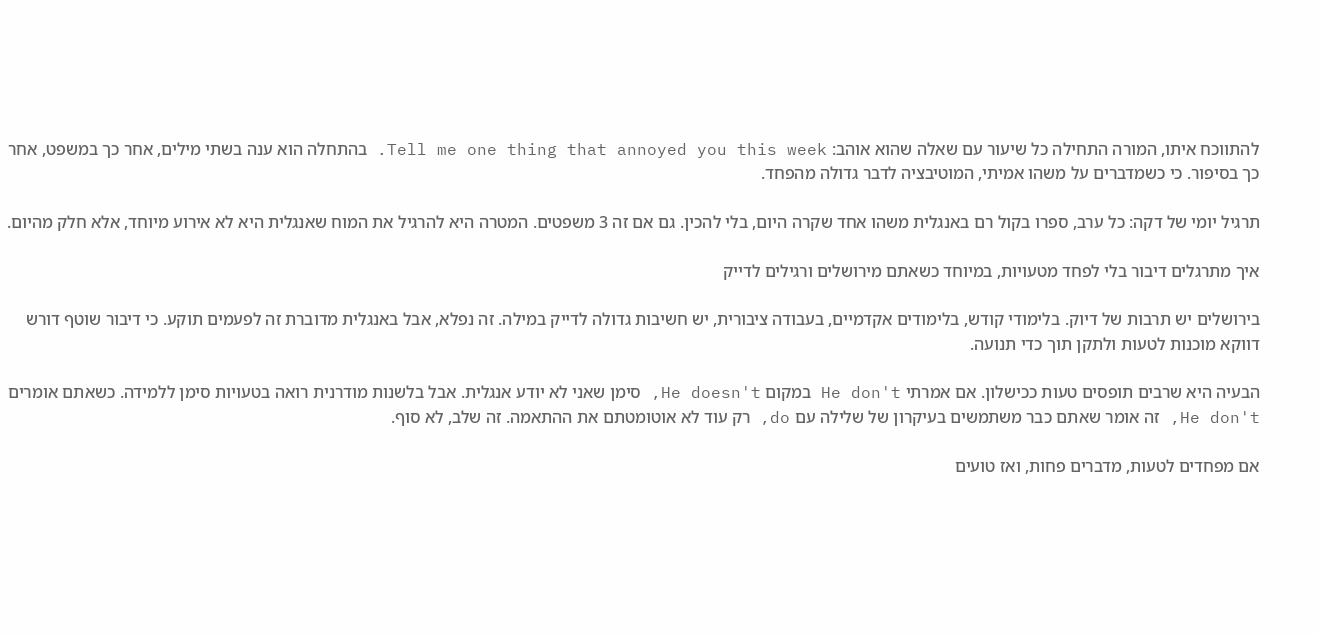להתווכח איתו, המורה התחילה כל שיעור עם שאלה שהוא אוהב: Tell me one thing that annoyed you this week. בהתחלה הוא ענה בשתי מילים, אחר כך במשפט, אחר כך בסיפור. כי כשמדברים על משהו אמיתי, המוטיבציה לדבר גדולה מהפחד.

תרגיל יומי של דקה: כל ערב, ספרו בקול רם באנגלית משהו אחד שקרה היום, בלי להכין. גם אם זה 3 משפטים. המטרה היא להרגיל את המוח שאנגלית היא לא אירוע מיוחד, אלא חלק מהיום.

איך מתרגלים דיבור בלי לפחד מטעויות, במיוחד כשאתם מירושלים ורגילים לדייק

בירושלים יש תרבות של דיוק. בלימודי קודש, בלימודים אקדמיים, בעבודה ציבורית, יש חשיבות גדולה לדייק במילה. זה נפלא, אבל באנגלית מדוברת זה לפעמים תוקע. כי דיבור שוטף דורש דווקא מוכנות לטעות ולתקן תוך כדי תנועה.

הבעיה היא שרבים תופסים טעות ככישלון. אם אמרתי He don't במקום He doesn't, סימן שאני לא יודע אנגלית. אבל בלשנות מודרנית רואה בטעויות סימן ללמידה. כשאתם אומרים He don't, זה אומר שאתם כבר משתמשים בעיקרון של שלילה עם do, רק עוד לא אוטומטתם את ההתאמה. זה שלב, לא סוף.

אם מפחדים לטעות, מדברים פחות, ואז טועים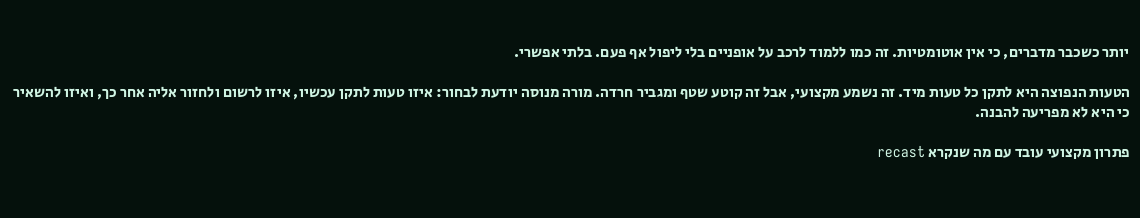יותר כשכבר מדברים, כי אין אוטומטיות. זה כמו ללמוד לרכב על אופניים בלי ליפול אף פעם. בלתי אפשרי.

הטעות הנפוצה היא לתקן כל טעות מיד. זה נשמע מקצועי, אבל זה קוטע שטף ומגביר חרדה. מורה מנוסה יודעת לבחור: איזו טעות לתקן עכשיו, איזו לרשום ולחזור אליה אחר כך, ואיזו להשאיר כי היא לא מפריעה להבנה.

פתרון מקצועי עובד עם מה שנקרא recast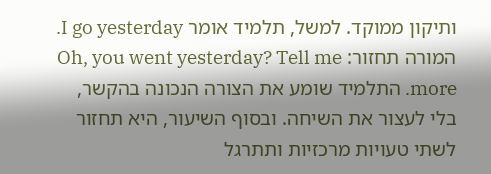ותיקון ממוקד. למשל, תלמיד אומר I go yesterday. המורה תחזור: Oh, you went yesterday? Tell me more. התלמיד שומע את הצורה הנכונה בהקשר, בלי לעצור את השיחה. ובסוף השיעור, היא תחזור לשתי טעויות מרכזיות ותתרגל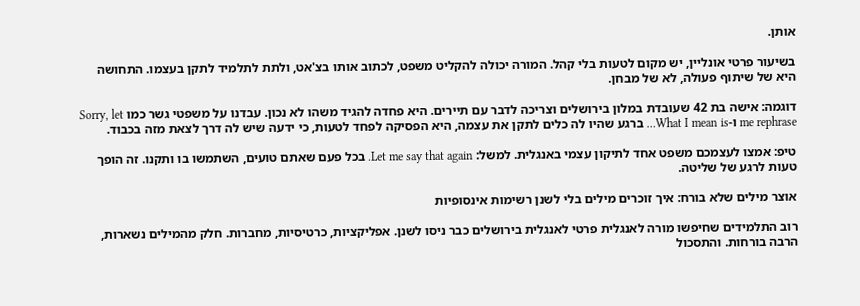אותן.

בשיעור פרטי אונליין, יש מקום לטעות בלי קהל. המורה יכולה להקליט משפט, לכתוב אותו בצ'אט, ולתת לתלמיד לתקן בעצמו. התחושה היא של שיתוף פעולה, לא של מבחן.

דוגמה: אישה בת 42 שעובדת במלון בירושלים וצריכה לדבר עם תיירים. היא פחדה להגיד משהו לא נכון. עבדנו על משפטי גשר כמו Sorry, let me rephrase ו-What I mean is… ברגע שהיו לה כלים לתקן את עצמה, היא הפסיקה לפחד לטעות, כי ידעה שיש לה דרך לצאת מזה בכבוד.

טיפ: אמצו לעצמכם משפט אחד לתיקון עצמי באנגלית. למשל: Let me say that again. בכל פעם שאתם טועים, השתמשו בו ותקנו. זה הופך טעות לרגע של שליטה.

אוצר מילים שלא בורח: איך זוכרים מילים בלי לשנן רשימות אינסופיות

רוב התלמידים שחיפשו מורה לאנגלית פרטי לאנגלית בירושלים כבר ניסו לשנן. אפליקציות, כרטיסיות, מחברות. חלק מהמילים נשארות, הרבה בורחות. והתסכול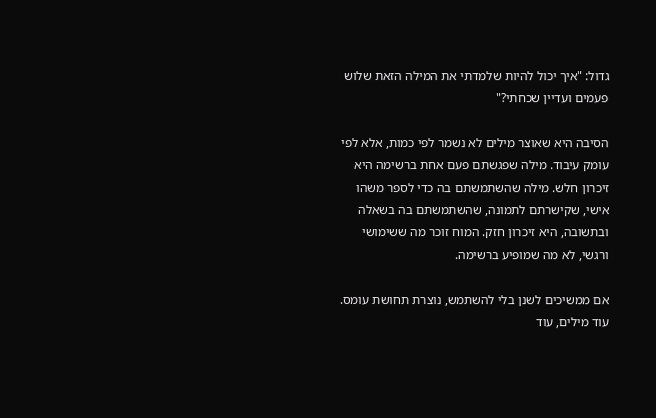גדול: "איך יכול להיות שלמדתי את המילה הזאת שלוש פעמים ועדיין שכחתי?"

הסיבה היא שאוצר מילים לא נשמר לפי כמות, אלא לפי עומק עיבוד. מילה שפגשתם פעם אחת ברשימה היא זיכרון חלש. מילה שהשתמשתם בה כדי לספר משהו אישי, שקישרתם לתמונה, שהשתמשתם בה בשאלה ובתשובה, היא זיכרון חזק. המוח זוכר מה ששימושי ורגשי, לא מה שמופיע ברשימה.

אם ממשיכים לשנן בלי להשתמש, נוצרת תחושת עומס. עוד מילים, עוד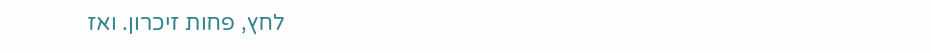לחץ, פחות זיכרון. ואז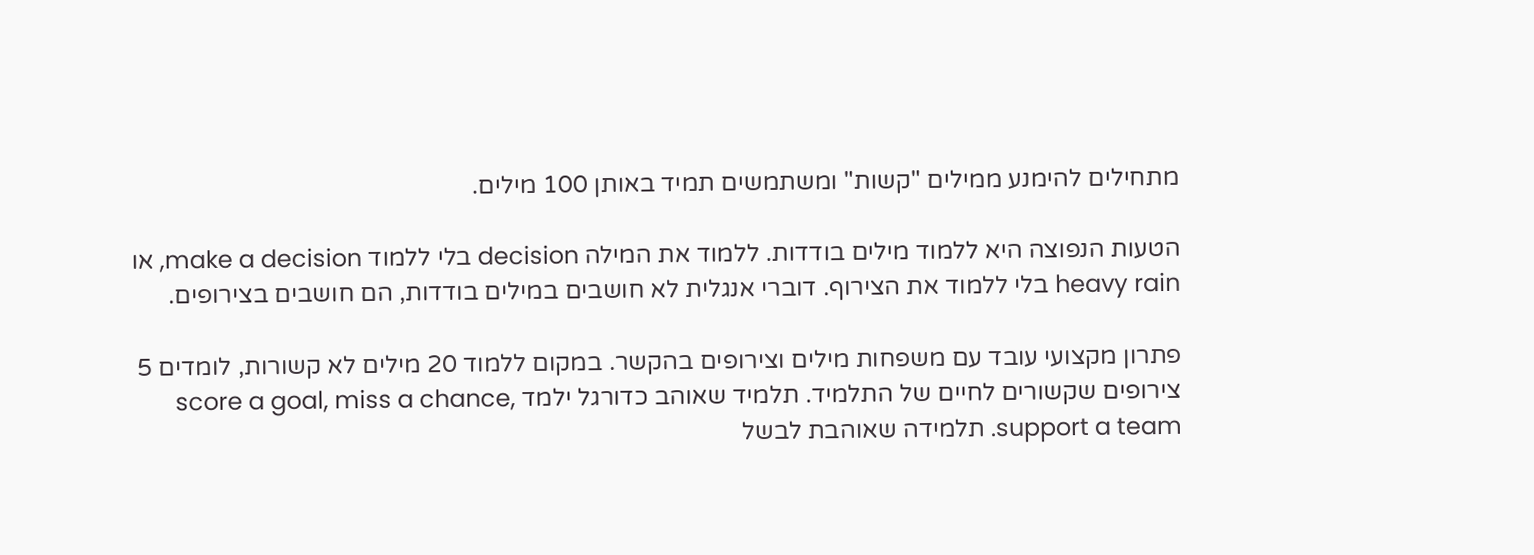מתחילים להימנע ממילים "קשות" ומשתמשים תמיד באותן 100 מילים.

הטעות הנפוצה היא ללמוד מילים בודדות. ללמוד את המילה decision בלי ללמוד make a decision, או heavy rain בלי ללמוד את הצירוף. דוברי אנגלית לא חושבים במילים בודדות, הם חושבים בצירופים.

פתרון מקצועי עובד עם משפחות מילים וצירופים בהקשר. במקום ללמוד 20 מילים לא קשורות, לומדים 5 צירופים שקשורים לחיים של התלמיד. תלמיד שאוהב כדורגל ילמד score a goal, miss a chance, support a team. תלמידה שאוהבת לבשל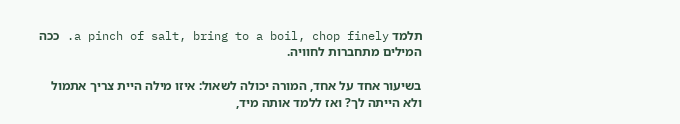תלמד a pinch of salt, bring to a boil, chop finely. ככה המילים מתחברות לחוויה.

בשיעור אחד על אחד, המורה יכולה לשאול: איזו מילה היית צריך אתמול ולא הייתה לך? ואז ללמד אותה מיד,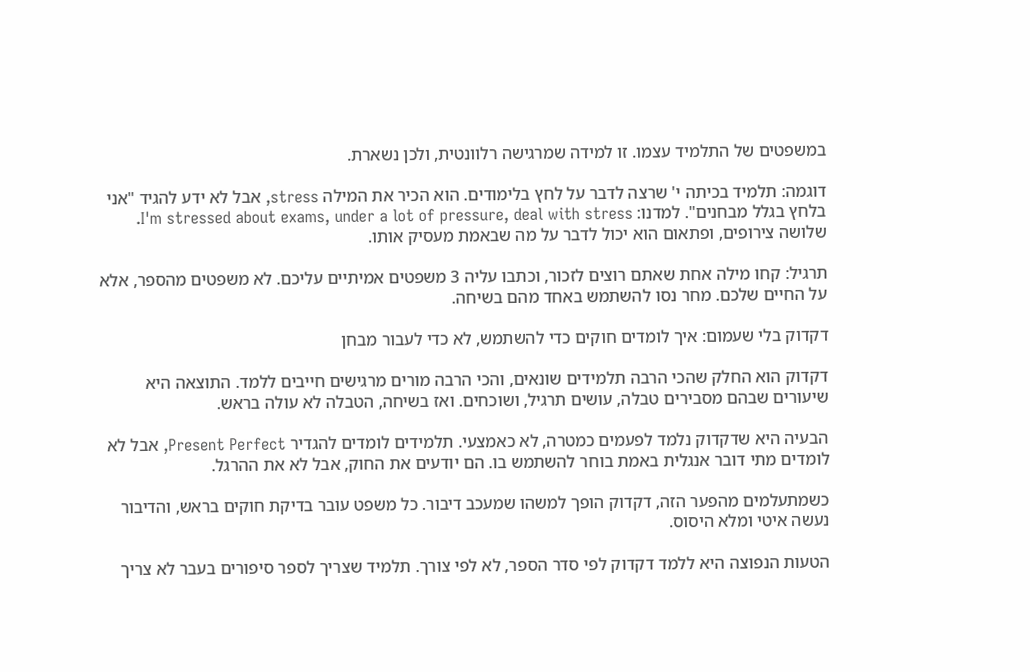במשפטים של התלמיד עצמו. זו למידה שמרגישה רלוונטית, ולכן נשארת.

דוגמה: תלמיד בכיתה י' שרצה לדבר על לחץ בלימודים. הוא הכיר את המילה stress, אבל לא ידע להגיד "אני בלחץ בגלל מבחנים". למדנו: I'm stressed about exams, under a lot of pressure, deal with stress. שלושה צירופים, ופתאום הוא יכול לדבר על מה שבאמת מעסיק אותו.

תרגיל: קחו מילה אחת שאתם רוצים לזכור, וכתבו עליה 3 משפטים אמיתיים עליכם. לא משפטים מהספר, אלא על החיים שלכם. מחר נסו להשתמש באחד מהם בשיחה.

דקדוק בלי שעמום: איך לומדים חוקים כדי להשתמש, לא כדי לעבור מבחן

דקדוק הוא החלק שהכי הרבה תלמידים שונאים, והכי הרבה מורים מרגישים חייבים ללמד. התוצאה היא שיעורים שבהם מסבירים טבלה, עושים תרגיל, ושוכחים. ואז בשיחה, הטבלה לא עולה בראש.

הבעיה היא שדקדוק נלמד לפעמים כמטרה, לא כאמצעי. תלמידים לומדים להגדיר Present Perfect, אבל לא לומדים מתי דובר אנגלית באמת בוחר להשתמש בו. הם יודעים את החוק, אבל לא את ההרגל.

כשמתעלמים מהפער הזה, דקדוק הופך למשהו שמעכב דיבור. כל משפט עובר בדיקת חוקים בראש, והדיבור נעשה איטי ומלא היסוס.

הטעות הנפוצה היא ללמד דקדוק לפי סדר הספר, לא לפי צורך. תלמיד שצריך לספר סיפורים בעבר לא צריך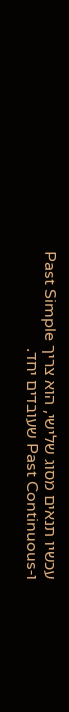עכשיו תנאים מסוג שלישי, הוא צריך Past Simple ו-Past Continuous שעובדים יחד.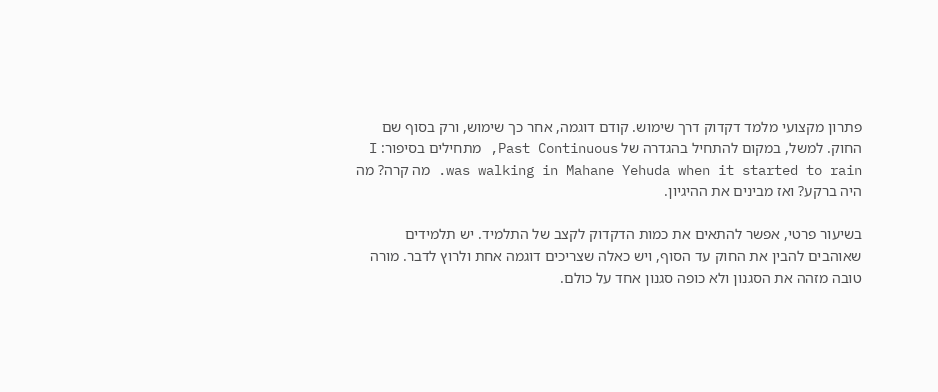פתרון מקצועי מלמד דקדוק דרך שימוש. קודם דוגמה, אחר כך שימוש, ורק בסוף שם החוק. למשל, במקום להתחיל בהגדרה של Past Continuous, מתחילים בסיפור: I was walking in Mahane Yehuda when it started to rain. מה קרה? מה היה ברקע? ואז מבינים את ההיגיון.

בשיעור פרטי, אפשר להתאים את כמות הדקדוק לקצב של התלמיד. יש תלמידים שאוהבים להבין את החוק עד הסוף, ויש כאלה שצריכים דוגמה אחת ולרוץ לדבר. מורה טובה מזהה את הסגנון ולא כופה סגנון אחד על כולם.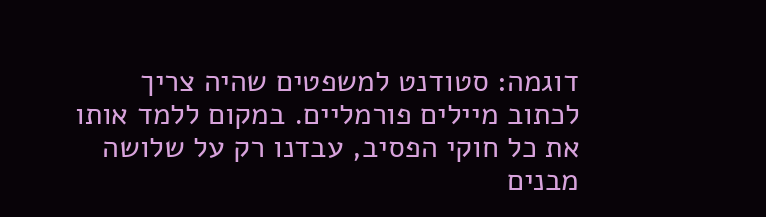דוגמה: סטודנט למשפטים שהיה צריך לכתוב מיילים פורמליים. במקום ללמד אותו את כל חוקי הפסיב, עבדנו רק על שלושה מבנים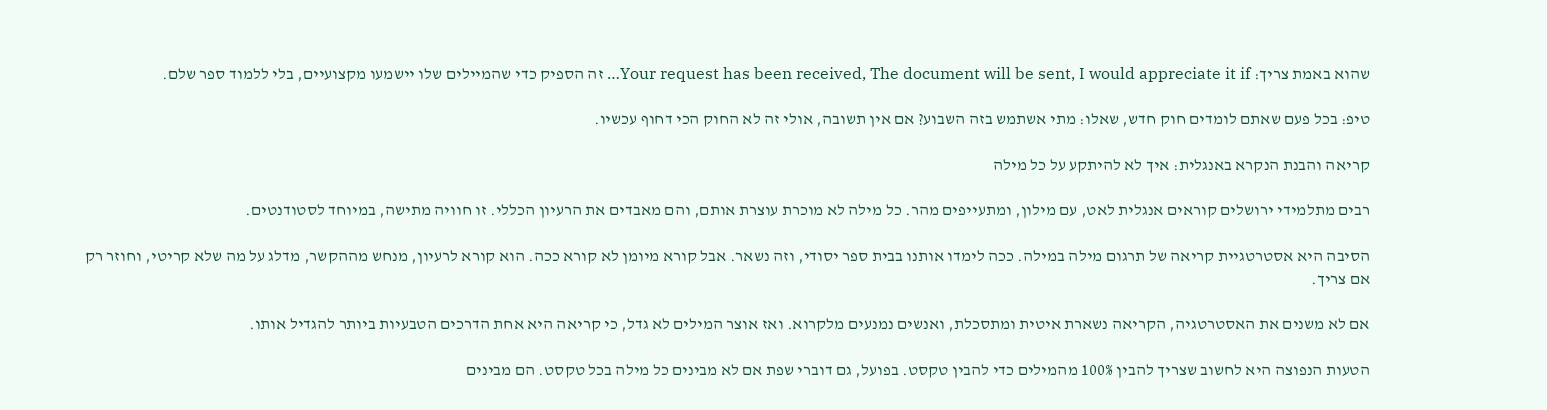שהוא באמת צריך: Your request has been received, The document will be sent, I would appreciate it if… זה הספיק כדי שהמיילים שלו יישמעו מקצועיים, בלי ללמוד ספר שלם.

טיפ: בכל פעם שאתם לומדים חוק חדש, שאלו: מתי אשתמש בזה השבוע? אם אין תשובה, אולי זה לא החוק הכי דחוף עכשיו.

קריאה והבנת הנקרא באנגלית: איך לא להיתקע על כל מילה

רבים מתלמידי ירושלים קוראים אנגלית לאט, עם מילון, ומתעייפים מהר. כל מילה לא מוכרת עוצרת אותם, והם מאבדים את הרעיון הכללי. זו חוויה מתישה, במיוחד לסטודנטים.

הסיבה היא אסטרטגיית קריאה של תרגום מילה במילה. ככה לימדו אותנו בבית ספר יסודי, וזה נשאר. אבל קורא מיומן לא קורא ככה. הוא קורא לרעיון, מנחש מההקשר, מדלג על מה שלא קריטי, וחוזר רק אם צריך.

אם לא משנים את האסטרטגיה, הקריאה נשארת איטית ומתסכלת, ואנשים נמנעים מלקרוא. ואז אוצר המילים לא גדל, כי קריאה היא אחת הדרכים הטבעיות ביותר להגדיל אותו.

הטעות הנפוצה היא לחשוב שצריך להבין 100% מהמילים כדי להבין טקסט. בפועל, גם דוברי שפת אם לא מבינים כל מילה בכל טקסט. הם מבינים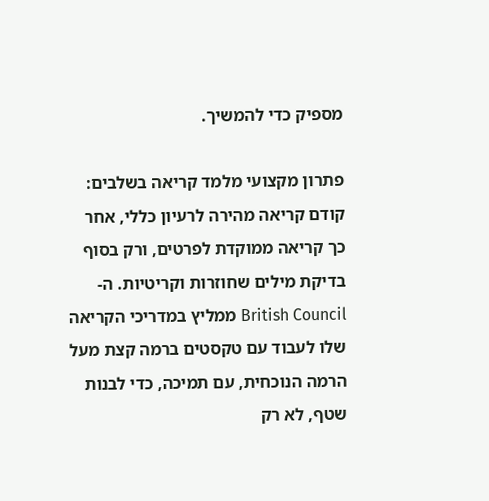מספיק כדי להמשיך.

פתרון מקצועי מלמד קריאה בשלבים: קודם קריאה מהירה לרעיון כללי, אחר כך קריאה ממוקדת לפרטים, ורק בסוף בדיקת מילים שחוזרות וקריטיות. ה-British Council ממליץ במדריכי הקריאה שלו לעבוד עם טקסטים ברמה קצת מעל הרמה הנוכחית, עם תמיכה, כדי לבנות שטף, לא רק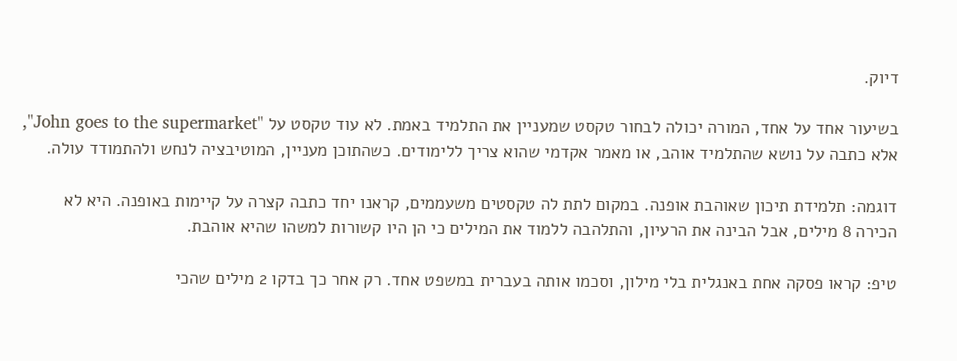דיוק.

בשיעור אחד על אחד, המורה יכולה לבחור טקסט שמעניין את התלמיד באמת. לא עוד טקסט על "John goes to the supermarket", אלא כתבה על נושא שהתלמיד אוהב, או מאמר אקדמי שהוא צריך ללימודים. כשהתוכן מעניין, המוטיבציה לנחש ולהתמודד עולה.

דוגמה: תלמידת תיכון שאוהבת אופנה. במקום לתת לה טקסטים משעממים, קראנו יחד כתבה קצרה על קיימות באופנה. היא לא הכירה 8 מילים, אבל הבינה את הרעיון, והתלהבה ללמוד את המילים כי הן היו קשורות למשהו שהיא אוהבת.

טיפ: קראו פסקה אחת באנגלית בלי מילון, וסכמו אותה בעברית במשפט אחד. רק אחר כך בדקו 2 מילים שהכי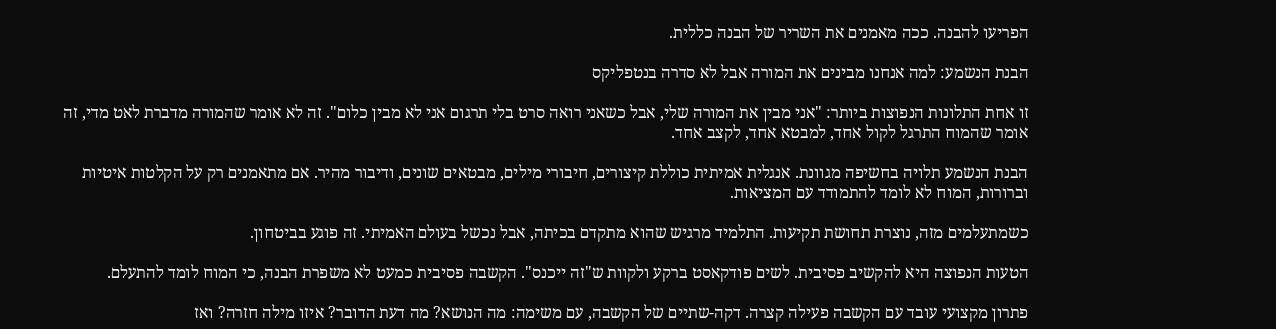הפריעו להבנה. ככה מאמנים את השריר של הבנה כללית.

הבנת הנשמע: למה אנחנו מבינים את המורה אבל לא סדרה בנטפליקס

זו אחת התלונות הנפוצות ביותר: "אני מבין את המורה שלי, אבל כשאני רואה סרט בלי תרגום אני לא מבין כלום". זה לא אומר שהמורה מדברת לאט מדי, זה אומר שהמוח התרגל לקול אחד, למבטא אחד, לקצב אחד.

הבנת הנשמע תלויה בחשיפה מגוונת. אנגלית אמיתית כוללת קיצורים, חיבורי מילים, מבטאים שונים, ודיבור מהיר. אם מתאמנים רק על הקלטות איטיות וברורות, המוח לא לומד להתמודד עם המציאות.

כשמתעלמים מזה, נוצרת תחושת תקיעות. התלמיד מרגיש שהוא מתקדם בכיתה, אבל נכשל בעולם האמיתי. זה פוגע בביטחון.

הטעות הנפוצה היא להקשיב פסיבית. לשים פודקאסט ברקע ולקוות ש"זה ייכנס". הקשבה פסיבית כמעט לא משפרת הבנה, כי המוח לומד להתעלם.

פתרון מקצועי עובד עם הקשבה פעילה קצרה. דקה-שתיים של הקשבה, עם משימה: מה הנושא? מה דעת הדובר? איזו מילה חזרה? ואז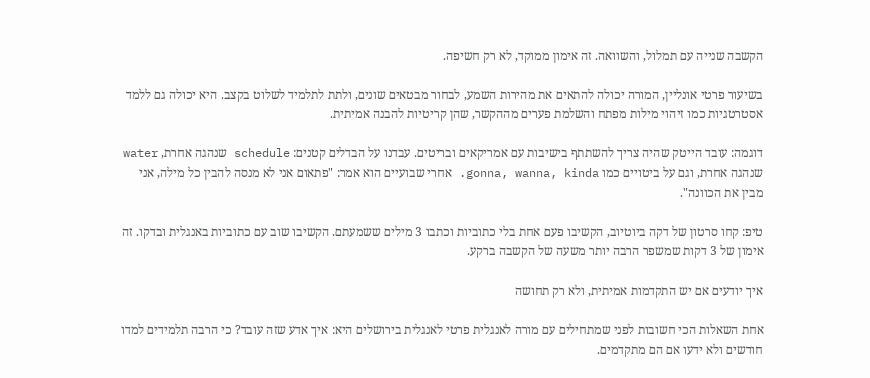הקשבה שנייה עם תמלול, והשוואה. זה אימון ממוקד, לא רק חשיפה.

בשיעור פרטי אונליין, המורה יכולה להתאים את מהירות השמע, לבחור מבטאים שונים, ולתת לתלמיד לשלוט בקצב. היא יכולה גם ללמד אסטרטגיות כמו זיהוי מילות מפתח והשלמת פערים מההקשר, שהן קריטיות להבנה אמיתית.

דוגמה: עובד הייטק שהיה צריך להשתתף בישיבות עם אמריקאים ובריטים. עבדנו על הבדלים קטנים: schedule שנהגה אחרת, water שנהגה אחרת, וגם על ביטויים כמו gonna, wanna, kinda. אחרי שבועיים הוא אמר: "פתאום אני לא מנסה להבין כל מילה, אני מבין את הכוונה".

טיפ: קחו סרטון של דקה ביוטיוב, הקשיבו פעם אחת בלי כתוביות וכתבו 3 מילים ששמעתם. הקשיבו שוב עם כתוביות באנגלית ובדקו. זה אימון של 3 דקות שמשפר הרבה יותר משעה של הקשבה ברקע.

איך יודעים אם יש התקדמות אמיתית, ולא רק תחושה

אחת השאלות הכי חשובות לפני שמתחילים עם מורה לאנגלית פרטי לאנגלית בירושלים היא: איך אדע שזה עובד? כי הרבה תלמידים למדו חודשים ולא ידעו אם הם מתקדמים.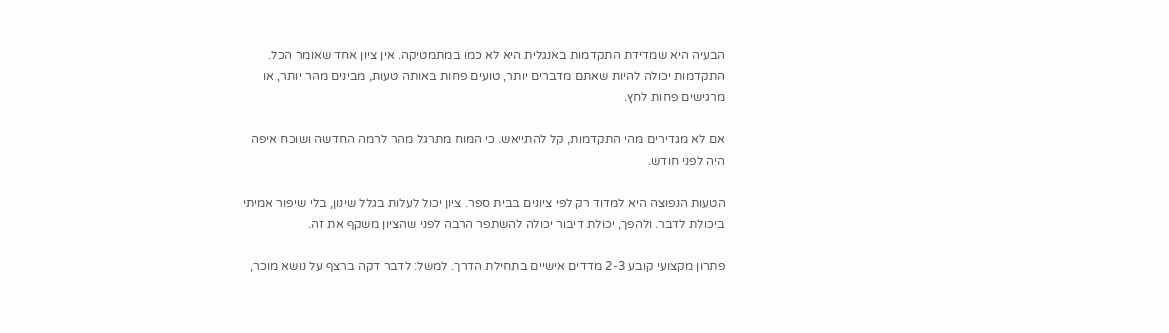הבעיה היא שמדידת התקדמות באנגלית היא לא כמו במתמטיקה. אין ציון אחד שאומר הכל. התקדמות יכולה להיות שאתם מדברים יותר, טועים פחות באותה טעות, מבינים מהר יותר, או מרגישים פחות לחץ.

אם לא מגדירים מהי התקדמות, קל להתייאש. כי המוח מתרגל מהר לרמה החדשה ושוכח איפה היה לפני חודש.

הטעות הנפוצה היא למדוד רק לפי ציונים בבית ספר. ציון יכול לעלות בגלל שינון, בלי שיפור אמיתי ביכולת לדבר. ולהפך, יכולת דיבור יכולה להשתפר הרבה לפני שהציון משקף את זה.

פתרון מקצועי קובע 2-3 מדדים אישיים בתחילת הדרך. למשל: לדבר דקה ברצף על נושא מוכר,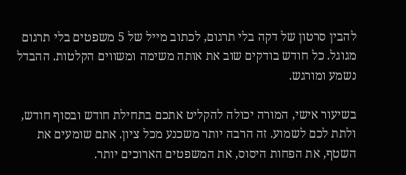להבין סרטון של דקה בלי תרגום, לכתוב מייל של 5 משפטים בלי תרגום מגוגל. כל חודש בודקים שוב את אותה משימה ומשווים הקלטות. ההבדל נשמע ומורגש.

בשיעור אישי, המורה יכולה להקליט אתכם בתחילת חודש ובסוף חודש, ולתת לכם לשמוע. זה הרבה יותר משכנע מכל ציון. אתם שומעים את השטף, את הפחות היסוס, את המשפטים הארוכים יותר.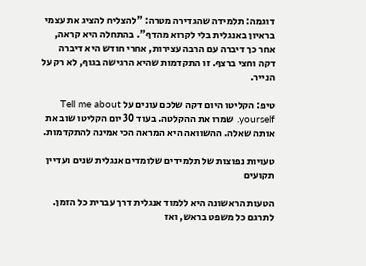דוגמה: תלמידה שהגדירה מטרה: "להצליח להציג את עצמי בראיון באנגלית בלי לקרוא מהדף". בהתחלה היא קראה, אחר כך דיברה עם הרבה עצירות, אחרי חודש היא דיברה דקה וחצי ברצף. זו התקדמות שהיא הרגישה בגוף, לא רק על הנייר.

טיפ: הקליטו היום דקה שלכם עונים על Tell me about yourself. שמרו את ההקלטה. בעוד 30 יום הקליטו שוב את אותה שאלה. ההשוואה היא המראה הכי אמינה להתקדמות.

טעויות נפוצות של תלמידים שלומדים אנגלית שנים ועדיין תקועים

הטעות הראשונה היא ללמוד אנגלית דרך עברית כל הזמן. לתרגם כל משפט בראש, ואז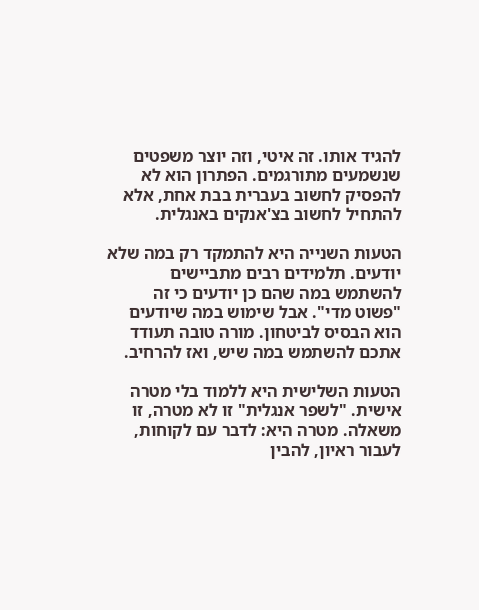להגיד אותו. זה איטי, וזה יוצר משפטים שנשמעים מתורגמים. הפתרון הוא לא להפסיק לחשוב בעברית בבת אחת, אלא להתחיל לחשוב בצ'אנקים באנגלית.

הטעות השנייה היא להתמקד רק במה שלא יודעים. תלמידים רבים מתביישים להשתמש במה שהם כן יודעים כי זה "פשוט מדי". אבל שימוש במה שיודעים הוא הבסיס לביטחון. מורה טובה תעודד אתכם להשתמש במה שיש, ואז להרחיב.

הטעות השלישית היא ללמוד בלי מטרה אישית. "לשפר אנגלית" זו לא מטרה, זו משאלה. מטרה היא: לדבר עם לקוחות, לעבור ראיון, להבין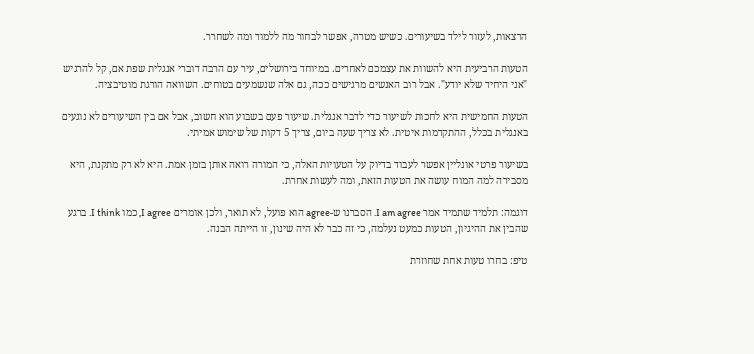הרצאות, לעזור לילד בשיעורים. כשיש מטרה, אפשר לבחור מה ללמוד ומה לשחרר.

הטעות הרביעית היא להשוות את עצמכם לאחרים. במיוחד בירושלים, עיר עם הרבה דוברי אנגלית שפת אם, קל להרגיש "אני היחיד שלא יודע". אבל רוב האנשים מרגישים ככה, גם אלה שנשמעים בטוחים. השוואה הורגת מוטיבציה.

הטעות החמישית היא לחכות לשיעור כדי לדבר אנגלית. שיעור פעם בשבוע הוא חשוב, אבל אם בין השיעורים לא נוגעים באנגלית בכלל, ההתקדמות איטית. לא צריך שעה ביום, צריך 5 דקות של שימוש אמיתי.

בשיעור פרטי אונליין אפשר לעבוד בדיוק על הטעויות האלה, כי המורה רואה אותן בזמן אמת. היא לא רק מתקנת, היא מסבירה למה המוח עושה את הטעות הזאת, ומה לעשות אחרת.

דוגמה: תלמיד שתמיד אמר I am agree. הסברנו ש-agree הוא פועל, לא תואר, ולכן אומרים I agree, כמו I think. ברגע שהבין את ההיגיון, הטעות כמעט נעלמה, כי זה כבר לא היה שינון, זו הייתה הבנה.

טיפ: בחרו טעות אחת שחוזרת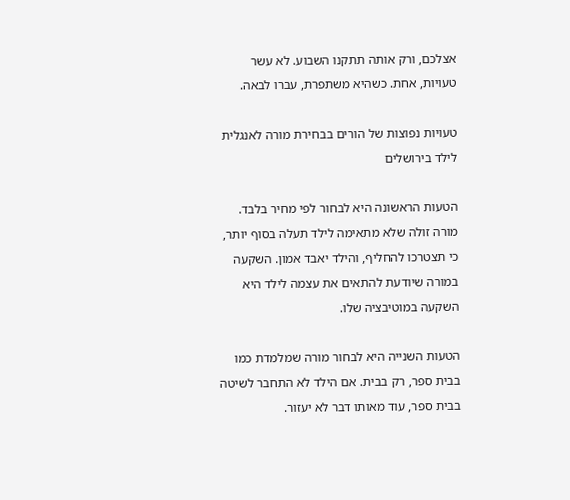אצלכם, ורק אותה תתקנו השבוע. לא עשר טעויות, אחת. כשהיא משתפרת, עברו לבאה.

טעויות נפוצות של הורים בבחירת מורה לאנגלית לילד בירושלים

הטעות הראשונה היא לבחור לפי מחיר בלבד. מורה זולה שלא מתאימה לילד תעלה בסוף יותר, כי תצטרכו להחליף, והילד יאבד אמון. השקעה במורה שיודעת להתאים את עצמה לילד היא השקעה במוטיבציה שלו.

הטעות השנייה היא לבחור מורה שמלמדת כמו בבית ספר, רק בבית. אם הילד לא התחבר לשיטה בבית ספר, עוד מאותו דבר לא יעזור.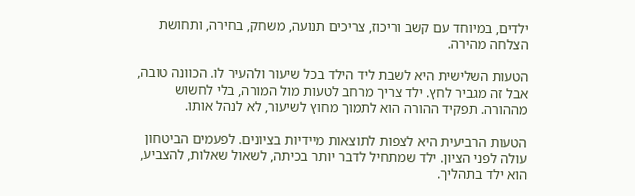ילדים, במיוחד עם קשב וריכוז, צריכים תנועה, משחק, בחירה, ותחושת הצלחה מהירה.

הטעות השלישית היא לשבת ליד הילד בכל שיעור ולהעיר לו. הכוונה טובה, אבל זה מגביר לחץ. ילד צריך מרחב לטעות מול המורה, בלי לחשוש מההורה. תפקיד ההורה הוא לתמוך מחוץ לשיעור, לא לנהל אותו.

הטעות הרביעית היא לצפות לתוצאות מיידיות בציונים. לפעמים הביטחון עולה לפני הציון. ילד שמתחיל לדבר יותר בכיתה, לשאול שאלות, להצביע, הוא ילד בתהליך.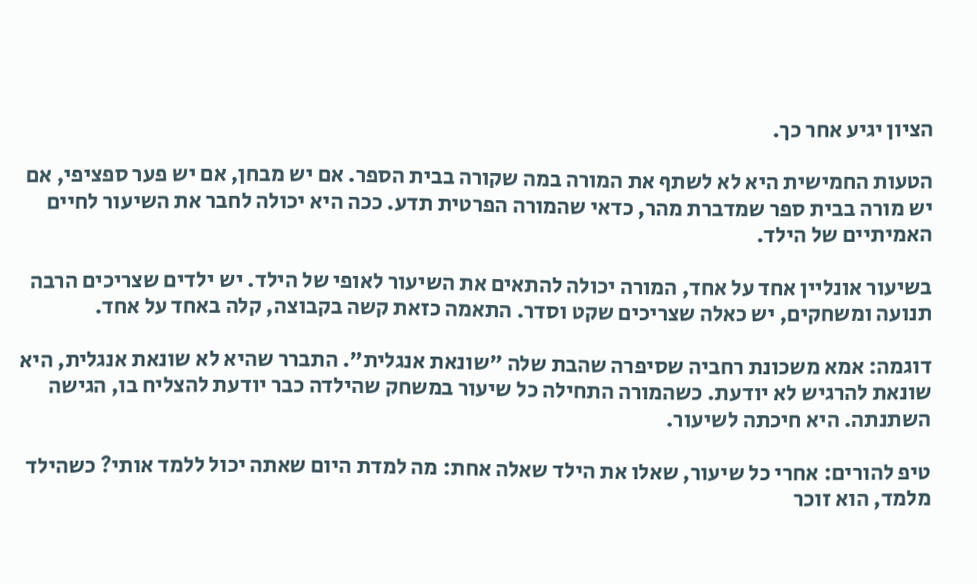הציון יגיע אחר כך.

הטעות החמישית היא לא לשתף את המורה במה שקורה בבית הספר. אם יש מבחן, אם יש פער ספציפי, אם יש מורה בבית ספר שמדברת מהר, כדאי שהמורה הפרטית תדע. ככה היא יכולה לחבר את השיעור לחיים האמיתיים של הילד.

בשיעור אונליין אחד על אחד, המורה יכולה להתאים את השיעור לאופי של הילד. יש ילדים שצריכים הרבה תנועה ומשחקים, יש כאלה שצריכים שקט וסדר. התאמה כזאת קשה בקבוצה, קלה באחד על אחד.

דוגמה: אמא משכונת רחביה שסיפרה שהבת שלה "שונאת אנגלית". התברר שהיא לא שונאת אנגלית, היא שונאת להרגיש לא יודעת. כשהמורה התחילה כל שיעור במשחק שהילדה כבר יודעת להצליח בו, הגישה השתנתה. היא חיכתה לשיעור.

טיפ להורים: אחרי כל שיעור, שאלו את הילד שאלה אחת: מה למדת היום שאתה יכול ללמד אותי? כשהילד מלמד, הוא זוכר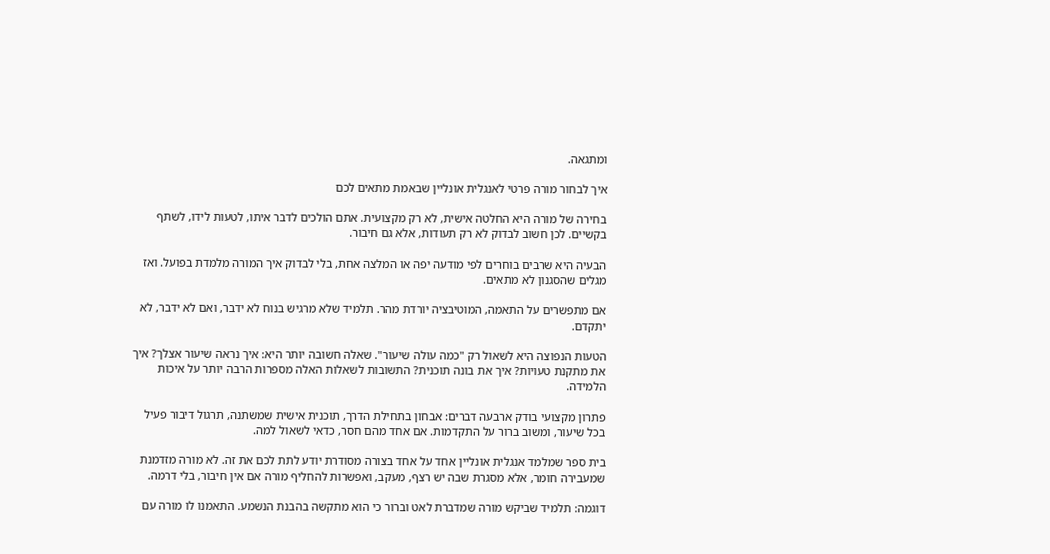ומתגאה.

איך לבחור מורה פרטי לאנגלית אונליין שבאמת מתאים לכם

בחירה של מורה היא החלטה אישית, לא רק מקצועית. אתם הולכים לדבר איתו, לטעות לידו, לשתף בקשיים. לכן חשוב לבדוק לא רק תעודות, אלא גם חיבור.

הבעיה היא שרבים בוחרים לפי מודעה יפה או המלצה אחת, בלי לבדוק איך המורה מלמדת בפועל. ואז מגלים שהסגנון לא מתאים.

אם מתפשרים על התאמה, המוטיבציה יורדת מהר. תלמיד שלא מרגיש בנוח לא ידבר, ואם לא ידבר, לא יתקדם.

הטעות הנפוצה היא לשאול רק "כמה עולה שיעור". שאלה חשובה יותר היא: איך נראה שיעור אצלך? איך את מתקנת טעויות? איך את בונה תוכנית? התשובות לשאלות האלה מספרות הרבה יותר על איכות הלמידה.

פתרון מקצועי בודק ארבעה דברים: אבחון בתחילת הדרך, תוכנית אישית שמשתנה, תרגול דיבור פעיל בכל שיעור, ומשוב ברור על התקדמות. אם אחד מהם חסר, כדאי לשאול למה.

בית ספר שמלמד אנגלית אונליין אחד על אחד בצורה מסודרת יודע לתת לכם את זה. לא מורה מזדמנת שמעבירה חומר, אלא מסגרת שבה יש רצף, מעקב, ואפשרות להחליף מורה אם אין חיבור, בלי דרמה.

דוגמה: תלמיד שביקש מורה שמדברת לאט וברור כי הוא מתקשה בהבנת הנשמע. התאמנו לו מורה עם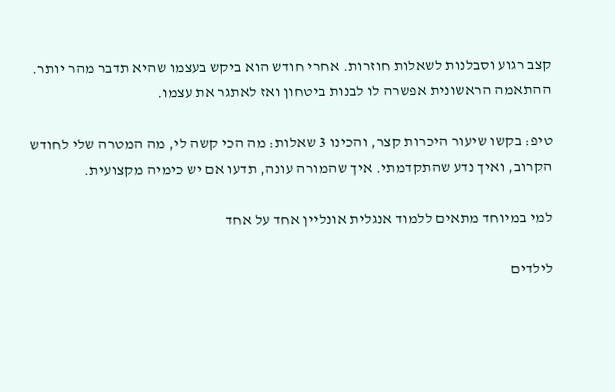קצב רגוע וסבלנות לשאלות חוזרות. אחרי חודש הוא ביקש בעצמו שהיא תדבר מהר יותר. ההתאמה הראשונית אפשרה לו לבנות ביטחון ואז לאתגר את עצמו.

טיפ: בקשו שיעור היכרות קצר, והכינו 3 שאלות: מה הכי קשה לי, מה המטרה שלי לחודש הקרוב, ואיך נדע שהתקדמתי. איך שהמורה עונה, תדעו אם יש כימיה מקצועית.

למי במיוחד מתאים ללמוד אנגלית אונליין אחד על אחד

לילדים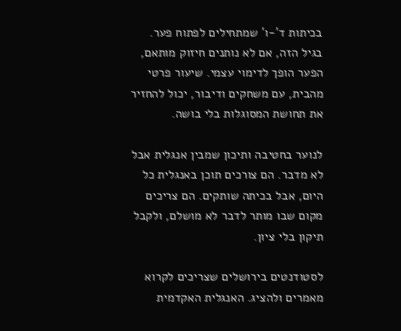בכיתות ד'-ו' שמתחילים לפתוח פער. בגיל הזה, אם לא נותנים חיזוק מותאם, הפער הופך לדימוי עצמי. שיעור פרטי מהבית, עם משחקים ודיבור, יכול להחזיר את תחושת המסוגלות בלי בושה.

לנוער בחטיבה ותיכון שמבין אנגלית אבל לא מדבר. הם צורכים תוכן באנגלית כל היום, אבל בכיתה שותקים. הם צריכים מקום שבו מותר לדבר לא מושלם, ולקבל תיקון בלי ציון.

לסטודנטים בירושלים שצריכים לקרוא מאמרים ולהציג. האנגלית האקדמית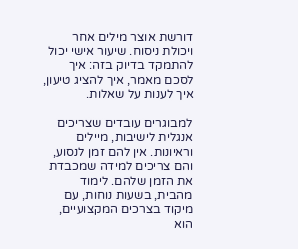דורשת אוצר מילים אחר ויכולת ניסוח. שיעור אישי יכול להתמקד בדיוק בזה: איך לסכם מאמר, איך להציג טיעון, איך לענות על שאלות.

למבוגרים עובדים שצריכים אנגלית לישיבות, מיילים וראיונות. אין להם זמן לנסוע, והם צריכים למידה שמכבדת את הזמן שלהם. לימוד מהבית, בשעות נוחות, עם מיקוד בצרכים המקצועיים, הוא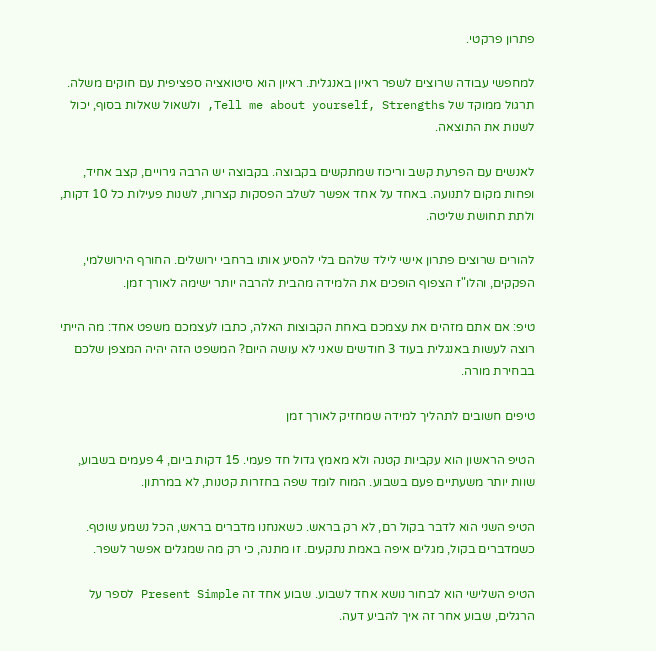פתרון פרקטי.

למחפשי עבודה שרוצים לשפר ראיון באנגלית. ראיון הוא סיטואציה ספציפית עם חוקים משלה. תרגול ממוקד של Tell me about yourself, Strengths, ולשאול שאלות בסוף, יכול לשנות את התוצאה.

לאנשים עם הפרעת קשב וריכוז שמתקשים בקבוצה. בקבוצה יש הרבה גירויים, קצב אחיד, ופחות מקום לתנועה. באחד על אחד אפשר לשלב הפסקות קצרות, לשנות פעילות כל 10 דקות, ולתת תחושת שליטה.

להורים שרוצים פתרון אישי לילד שלהם בלי להסיע אותו ברחבי ירושלים. החורף הירושלמי, הפקקים, והלו"ז הצפוף הופכים את הלמידה מהבית להרבה יותר ישימה לאורך זמן.

טיפ: אם אתם מזהים את עצמכם באחת הקבוצות האלה, כתבו לעצמכם משפט אחד: מה הייתי רוצה לעשות באנגלית בעוד 3 חודשים שאני לא עושה היום? המשפט הזה יהיה המצפן שלכם בבחירת מורה.

טיפים חשובים לתהליך למידה שמחזיק לאורך זמן

הטיפ הראשון הוא עקביות קטנה ולא מאמץ גדול חד פעמי. 15 דקות ביום, 4 פעמים בשבוע, שוות יותר משעתיים פעם בשבוע. המוח לומד שפה בחזרות קטנות, לא במרתון.

הטיפ השני הוא לדבר בקול רם, לא רק בראש. כשאנחנו מדברים בראש, הכל נשמע שוטף. כשמדברים בקול, מגלים איפה באמת נתקעים. זו מתנה, כי רק מה שמגלים אפשר לשפר.

הטיפ השלישי הוא לבחור נושא אחד לשבוע. שבוע אחד זה Present Simple לספר על הרגלים, שבוע אחר זה איך להביע דעה.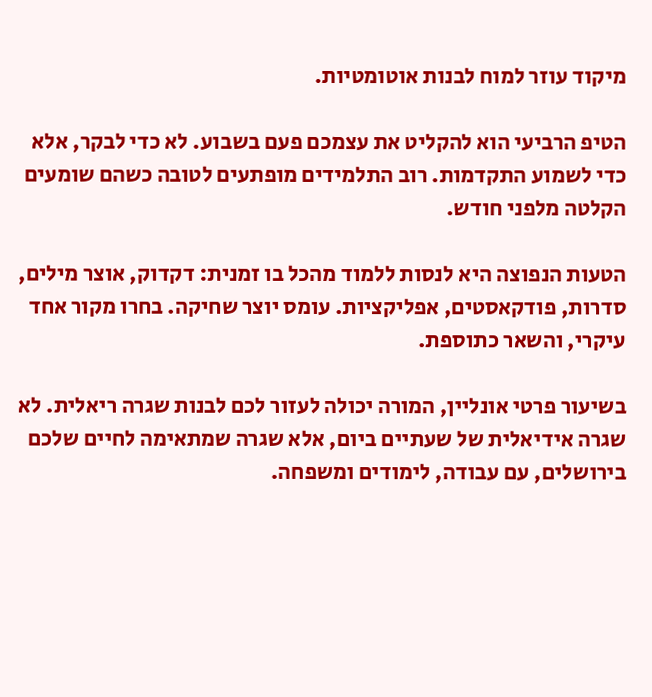מיקוד עוזר למוח לבנות אוטומטיות.

הטיפ הרביעי הוא להקליט את עצמכם פעם בשבוע. לא כדי לבקר, אלא כדי לשמוע התקדמות. רוב התלמידים מופתעים לטובה כשהם שומעים הקלטה מלפני חודש.

הטעות הנפוצה היא לנסות ללמוד מהכל בו זמנית: דקדוק, אוצר מילים, סדרות, פודקאסטים, אפליקציות. עומס יוצר שחיקה. בחרו מקור אחד עיקרי, והשאר כתוספת.

בשיעור פרטי אונליין, המורה יכולה לעזור לכם לבנות שגרה ריאלית. לא שגרה אידיאלית של שעתיים ביום, אלא שגרה שמתאימה לחיים שלכם בירושלים, עם עבודה, לימודים ומשפחה.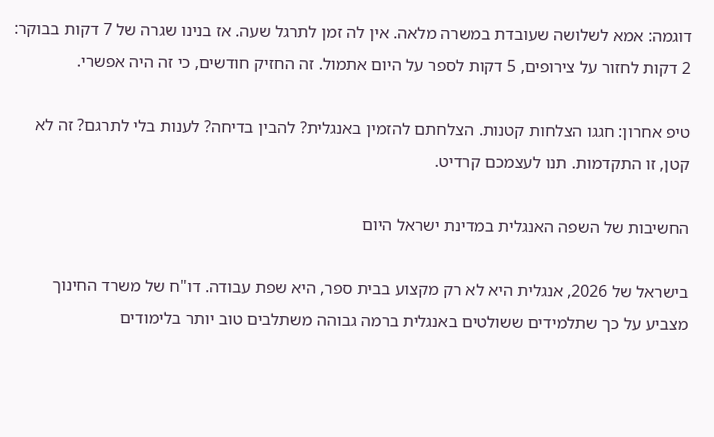דוגמה: אמא לשלושה שעובדת במשרה מלאה. אין לה זמן לתרגל שעה. אז בנינו שגרה של 7 דקות בבוקר: 2 דקות לחזור על צירופים, 5 דקות לספר על היום אתמול. זה החזיק חודשים, כי זה היה אפשרי.

טיפ אחרון: חגגו הצלחות קטנות. הצלחתם להזמין באנגלית? להבין בדיחה? לענות בלי לתרגם? זה לא קטן, זו התקדמות. תנו לעצמכם קרדיט.

החשיבות של השפה האנגלית במדינת ישראל היום

בישראל של 2026, אנגלית היא לא רק מקצוע בבית ספר, היא שפת עבודה. דו"ח של משרד החינוך מצביע על כך שתלמידים ששולטים באנגלית ברמה גבוהה משתלבים טוב יותר בלימודים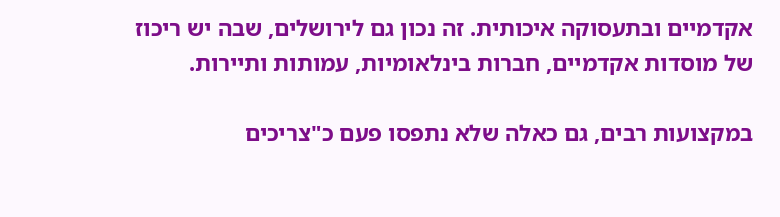אקדמיים ובתעסוקה איכותית. זה נכון גם לירושלים, שבה יש ריכוז של מוסדות אקדמיים, חברות בינלאומיות, עמותות ותיירות.

במקצועות רבים, גם כאלה שלא נתפסו פעם כ"צריכים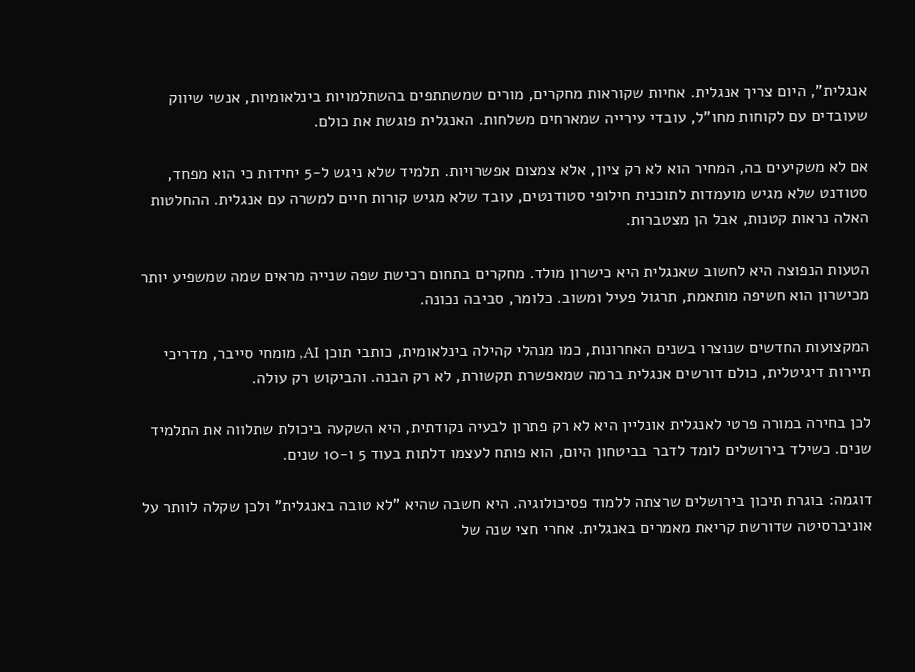אנגלית", היום צריך אנגלית. אחיות שקוראות מחקרים, מורים שמשתתפים בהשתלמויות בינלאומיות, אנשי שיווק שעובדים עם לקוחות מחו"ל, עובדי עירייה שמארחים משלחות. האנגלית פוגשת את כולם.

אם לא משקיעים בה, המחיר הוא לא רק ציון, אלא צמצום אפשרויות. תלמיד שלא ניגש ל-5 יחידות כי הוא מפחד, סטודנט שלא מגיש מועמדות לתוכנית חילופי סטודנטים, עובד שלא מגיש קורות חיים למשרה עם אנגלית. ההחלטות האלה נראות קטנות, אבל הן מצטברות.

הטעות הנפוצה היא לחשוב שאנגלית היא כישרון מולד. מחקרים בתחום רכישת שפה שנייה מראים שמה שמשפיע יותר מכישרון הוא חשיפה מותאמת, תרגול פעיל ומשוב. כלומר, סביבה נכונה.

המקצועות החדשים שנוצרו בשנים האחרונות, כמו מנהלי קהילה בינלאומית, כותבי תוכן AI, מומחי סייבר, מדריכי תיירות דיגיטלית, כולם דורשים אנגלית ברמה שמאפשרת תקשורת, לא רק הבנה. והביקוש רק עולה.

לכן בחירה במורה פרטי לאנגלית אונליין היא לא רק פתרון לבעיה נקודתית, היא השקעה ביכולת שתלווה את התלמיד שנים. כשילד בירושלים לומד לדבר בביטחון היום, הוא פותח לעצמו דלתות בעוד 5 ו-10 שנים.

דוגמה: בוגרת תיכון בירושלים שרצתה ללמוד פסיכולוגיה. היא חשבה שהיא "לא טובה באנגלית" ולכן שקלה לוותר על אוניברסיטה שדורשת קריאת מאמרים באנגלית. אחרי חצי שנה של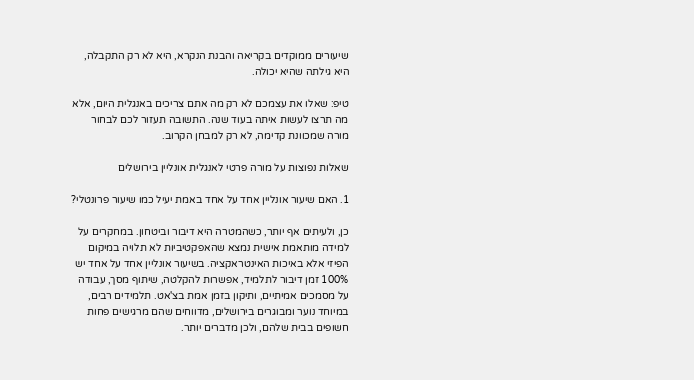שיעורים ממוקדים בקריאה והבנת הנקרא, היא לא רק התקבלה, היא גילתה שהיא יכולה.

טיפ: שאלו את עצמכם לא רק מה אתם צריכים באנגלית היום, אלא מה תרצו לעשות איתה בעוד שנה. התשובה תעזור לכם לבחור מורה שמכוונת קדימה, לא רק למבחן הקרוב.

שאלות נפוצות על מורה פרטי לאנגלית אונליין בירושלים

1. האם שיעור אונליין אחד על אחד באמת יעיל כמו שיעור פרונטלי?

כן, ולעיתים אף יותר, כשהמטרה היא דיבור וביטחון. במחקרים על למידה מותאמת אישית נמצא שהאפקטיביות לא תלויה במיקום הפיזי אלא באיכות האינטראקציה. בשיעור אונליין אחד על אחד יש 100% זמן דיבור לתלמיד, אפשרות להקלטה, שיתוף מסך, עבודה על מסמכים אמיתיים, ותיקון בזמן אמת בצ'אט. תלמידים רבים, במיוחד נוער ומבוגרים בירושלים, מדווחים שהם מרגישים פחות חשופים בבית שלהם, ולכן מדברים יותר.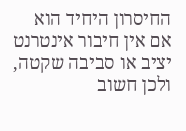החיסרון היחיד הוא אם אין חיבור אינטרנט יציב או סביבה שקטה, ולכן חשוב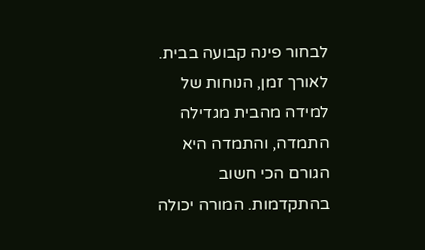לבחור פינה קבועה בבית. לאורך זמן, הנוחות של למידה מהבית מגדילה התמדה, והתמדה היא הגורם הכי חשוב בהתקדמות. המורה יכולה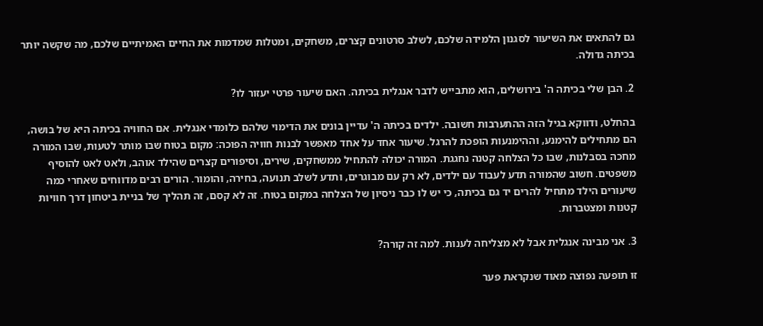גם להתאים את השיעור לסגנון הלמידה שלכם, לשלב סרטונים קצרים, משחקים, ומטלות שמדמות את החיים האמיתיים שלכם, מה שקשה יותר בכיתה גדולה.

2. הבן שלי בכיתה ה' בירושלים, הוא מתבייש לדבר אנגלית בכיתה. האם שיעור פרטי יעזור לו?

בהחלט, ודווקא בגיל הזה ההתערבות חשובה. ילדים בכיתה ה' עדיין בונים את הדימוי שלהם כלומדי אנגלית. אם החוויה בכיתה היא של בושה, הם מתחילים להימנע, וההימנעות הופכת להרגל. שיעור אחד על אחד מאפשר לבנות חוויה הפוכה: מקום בטוח שבו מותר לטעות, שבו המורה מחכה בסבלנות, שבו כל הצלחה קטנה נחגגת. המורה יכולה להתחיל ממשחקים, שירים, וסיפורים קצרים שהילד אוהב, ולאט לאט להוסיף משפטים. חשוב שהמורה תדע לעבוד עם ילדים, לא רק עם מבוגרים, ותדע לשלב תנועה, בחירה, והומור. הורים רבים מדווחים שאחרי כמה שיעורים הילד מתחיל להרים יד גם בכיתה, כי יש לו כבר ניסיון של הצלחה במקום בטוח. זה לא קסם, זה תהליך של בניית ביטחון דרך חוויות קטנות ומצטברות.

3. אני מבינה אנגלית אבל לא מצליחה לענות. למה זה קורה?

זו תופעה נפוצה מאוד שנקראת פער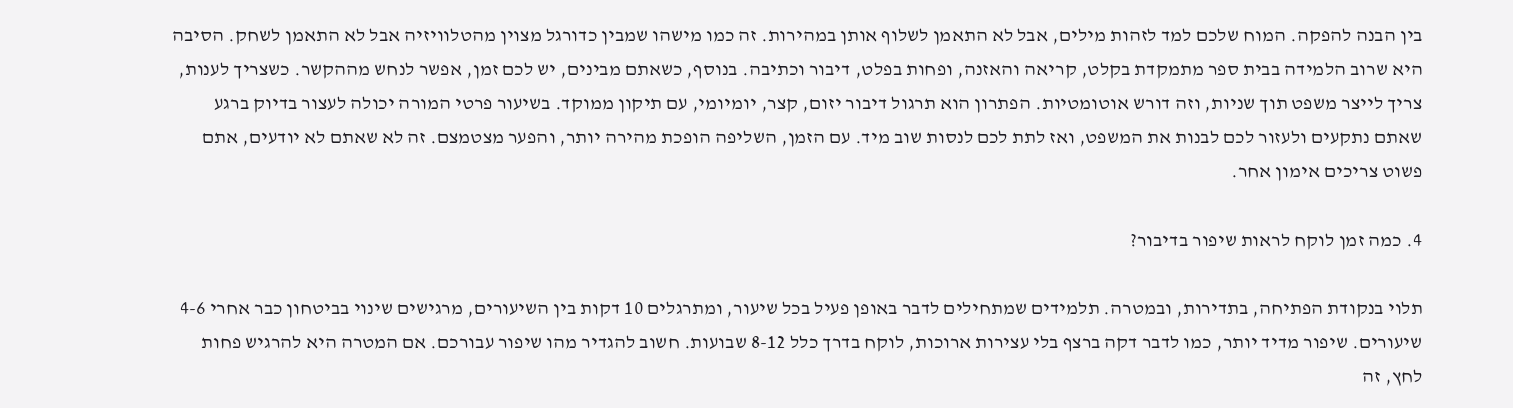בין הבנה להפקה. המוח שלכם למד לזהות מילים, אבל לא התאמן לשלוף אותן במהירות. זה כמו מישהו שמבין כדורגל מצוין מהטלוויזיה אבל לא התאמן לשחק. הסיבה היא שרוב הלמידה בבית ספר מתמקדת בקלט, קריאה והאזנה, ופחות בפלט, דיבור וכתיבה. בנוסף, כשאתם מבינים, יש לכם זמן, אפשר לנחש מההקשר. כשצריך לענות, צריך לייצר משפט תוך שניות, וזה דורש אוטומטיות. הפתרון הוא תרגול דיבור יזום, קצר, יומיומי, עם תיקון ממוקד. בשיעור פרטי המורה יכולה לעצור בדיוק ברגע שאתם נתקעים ולעזור לכם לבנות את המשפט, ואז לתת לכם לנסות שוב מיד. עם הזמן, השליפה הופכת מהירה יותר, והפער מצטמצם. זה לא שאתם לא יודעים, אתם פשוט צריכים אימון אחר.

4. כמה זמן לוקח לראות שיפור בדיבור?

תלוי בנקודת הפתיחה, בתדירות, ובמטרה. תלמידים שמתחילים לדבר באופן פעיל בכל שיעור, ומתרגלים 10 דקות בין השיעורים, מרגישים שינוי בביטחון כבר אחרי 4-6 שיעורים. שיפור מדיד יותר, כמו לדבר דקה ברצף בלי עצירות ארוכות, לוקח בדרך כלל 8-12 שבועות. חשוב להגדיר מהו שיפור עבורכם. אם המטרה היא להרגיש פחות לחץ, זה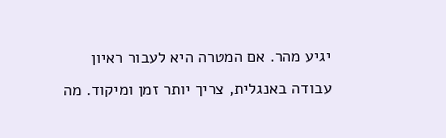יגיע מהר. אם המטרה היא לעבור ראיון עבודה באנגלית, צריך יותר זמן ומיקוד. מה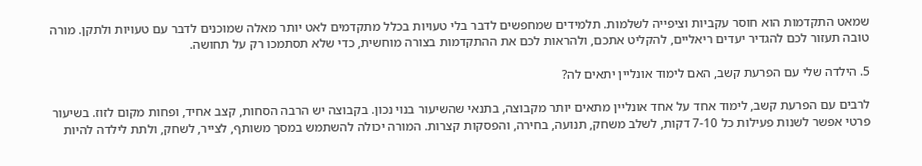שמאט התקדמות הוא חוסר עקביות וציפייה לשלמות. תלמידים שמחפשים לדבר בלי טעויות בכלל מתקדמים לאט יותר מאלה שמוכנים לדבר עם טעויות ולתקן. מורה טובה תעזור לכם להגדיר יעדים ריאליים, להקליט אתכם, ולהראות לכם את ההתקדמות בצורה מוחשית, כדי שלא תסתמכו רק על תחושה.

5. הילדה שלי עם הפרעת קשב, האם לימוד אונליין יתאים לה?

לרבים עם הפרעת קשב, לימוד אחד על אחד אונליין מתאים יותר מקבוצה, בתנאי שהשיעור בנוי נכון. בקבוצה יש הרבה הסחות, קצב אחיד, ופחות מקום לזוז. בשיעור פרטי אפשר לשנות פעילות כל 7-10 דקות, לשלב משחק, תנועה, בחירה, והפסקות קצרות. המורה יכולה להשתמש במסך משותף, לצייר, לשחק, ולתת לילדה להיות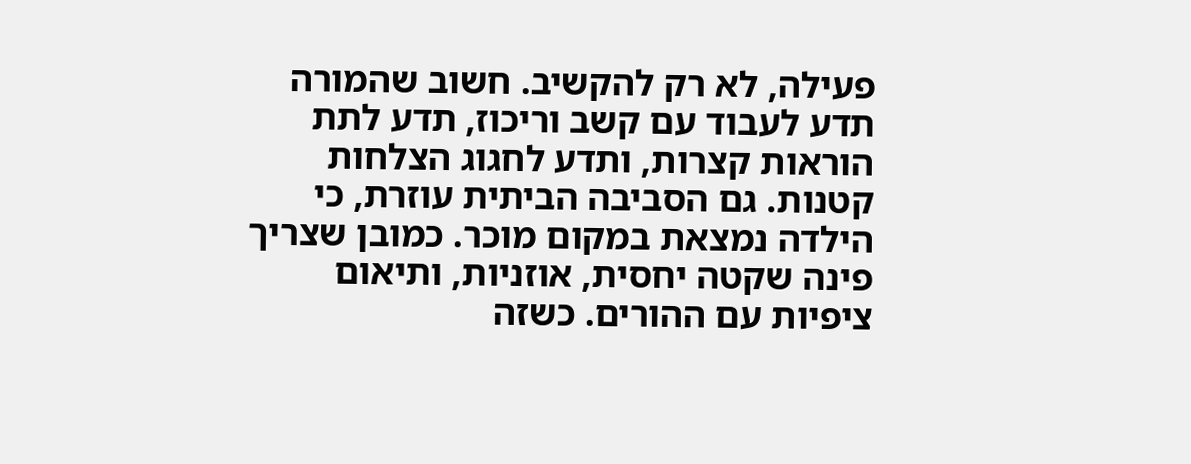פעילה, לא רק להקשיב. חשוב שהמורה תדע לעבוד עם קשב וריכוז, תדע לתת הוראות קצרות, ותדע לחגוג הצלחות קטנות. גם הסביבה הביתית עוזרת, כי הילדה נמצאת במקום מוכר. כמובן שצריך פינה שקטה יחסית, אוזניות, ותיאום ציפיות עם ההורים. כשזה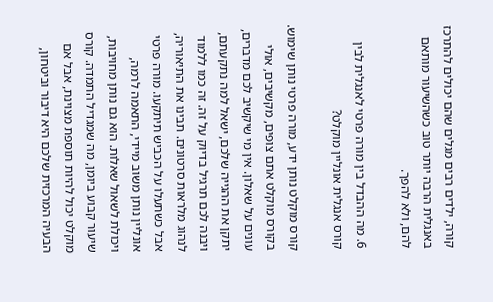קורה, ילדים רבים מגלים שהם יכולים להתרכז באנגלית הרבה יותר טוב כשהשיעור מותאם להם, ולא להפך.

6. מה ההבדל בין מורה פרטי לאנגלית לבין קורס אנגלית אונליין מוקלט?

קורס מוקלט נותן ידע, מורה פרטי נותן שימוש. בקורס מוקלט אתם צופים, מקשיבים, אולי עונים על שאלון. אין מי שיקשיב לכם מדברים, יתקן את ההגייה שלכם, ישאל למה נתקעתם, ויבנה לכם תרגיל בדיוק על זה. זה כמו ללמוד לנהוג מלראות סרטונים. תבינו את התיאוריה, אבל כשתעלו על הכביש תיתקעו. מורה פרטי אונליין נותן משוב מיידי, התאמה לרמה, ויכולת לשאול שאלות. הוא גם נותן מחויבות, שיעור קבוע ביומן, מה שמגדיל התמדה. קורס מוקלט יכול להיות תוספת מצוינת, אבל אם הבעיה המרכזית שלכם היא דיבור וביטחון,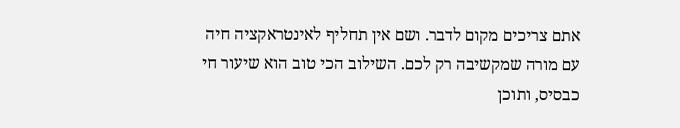אתם צריכים מקום לדבר. ושם אין תחליף לאינטראקציה חיה עם מורה שמקשיבה רק לכם. השילוב הכי טוב הוא שיעור חי כבסיס, ותוכן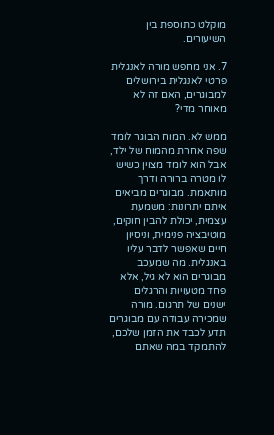מוקלט כתוספת בין השיעורים.

7. אני מחפש מורה לאנגלית פרטי לאנגלית בירושלים למבוגרים, האם זה לא מאוחר מדי?

ממש לא. המוח הבוגר לומד שפה אחרת מהמוח של ילד, אבל הוא לומד מצוין כשיש לו מטרה ברורה ודרך מותאמת. מבוגרים מביאים איתם יתרונות: משמעת עצמית, יכולת להבין חוקים, מוטיבציה פנימית, וניסיון חיים שאפשר לדבר עליו באנגלית. מה שמעכב מבוגרים הוא לא גיל, אלא פחד מטעויות והרגלים ישנים של תרגום. מורה שמכירה עבודה עם מבוגרים תדע לכבד את הזמן שלכם, להתמקד במה שאתם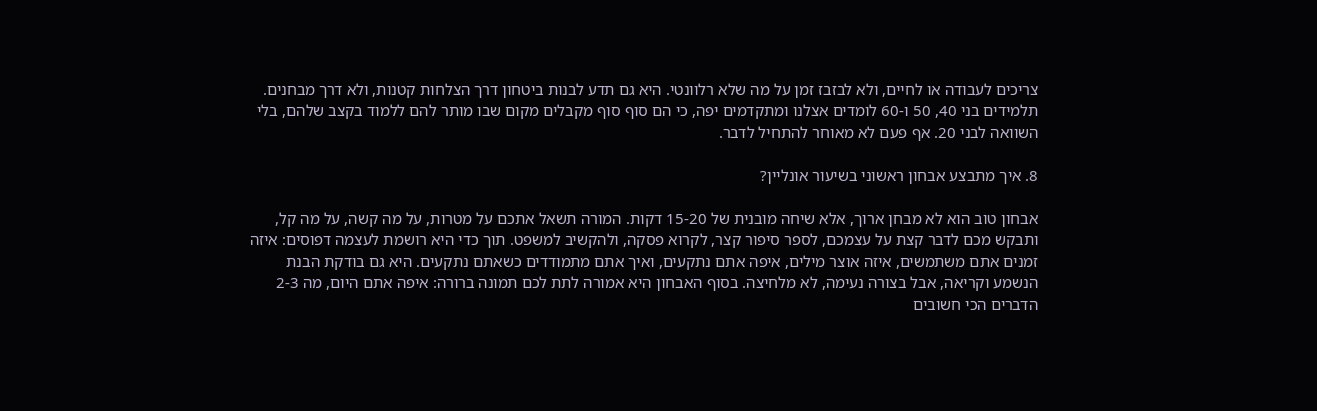צריכים לעבודה או לחיים, ולא לבזבז זמן על מה שלא רלוונטי. היא גם תדע לבנות ביטחון דרך הצלחות קטנות, ולא דרך מבחנים. תלמידים בני 40, 50 ו-60 לומדים אצלנו ומתקדמים יפה, כי הם סוף סוף מקבלים מקום שבו מותר להם ללמוד בקצב שלהם, בלי השוואה לבני 20. אף פעם לא מאוחר להתחיל לדבר.

8. איך מתבצע אבחון ראשוני בשיעור אונליין?

אבחון טוב הוא לא מבחן ארוך, אלא שיחה מובנית של 15-20 דקות. המורה תשאל אתכם על מטרות, על מה קשה, על מה קל, ותבקש מכם לדבר קצת על עצמכם, לספר סיפור קצר, לקרוא פסקה, ולהקשיב למשפט. תוך כדי היא רושמת לעצמה דפוסים: איזה זמנים אתם משתמשים, איזה אוצר מילים, איפה אתם נתקעים, ואיך אתם מתמודדים כשאתם נתקעים. היא גם בודקת הבנת הנשמע וקריאה, אבל בצורה נעימה, לא מלחיצה. בסוף האבחון היא אמורה לתת לכם תמונה ברורה: איפה אתם היום, מה 2-3 הדברים הכי חשובים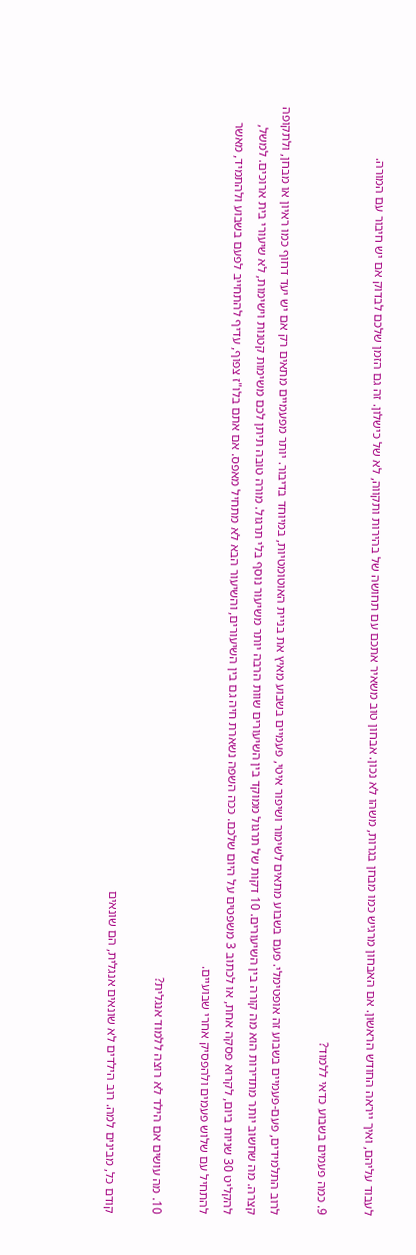לעבוד עליהם, ואיך ייראה החודש הראשון. אם האבחון מרגיש כמו מבחן בגרות, משהו לא נכון. אבחון טוב משאיר אתכם עם תחושה של בהירות ותקווה, לא של כישלון. זה גם הזמן שלכם לבדוק אם יש חיבור עם המורה.

9. כמה פעמים בשבוע כדאי ללמוד?

לרוב התלמידים, פעם-פעמיים בשבוע זה אופטימלי. פעם בשבוע מתאים לשימור ושיפור איטי, פעמיים בשבוע מאיץ את בניית האוטומטיות, במיוחד בדיבור. יותר מפעמיים מתאים רק אם יש יעד דחוף כמו ראיון או מבחן, ולתקופה קצרה. מה שחשוב יותר מתדירות הוא מה קורה בין השיעורים. 10 דקות של תרגול ממוקד בין השיעורים שוות הרבה יותר משיעור נוסף בלי תרגול. מורה טובה תיתן לכם משימות קטנות וישימות, לא שיעורי בית ארוכים. למשל, להקליט 30 שניות ביום, לקרוא פסקה אחת, או לכתוב 3 משפטים על היום שלכם. ככה השפה נשארת חיה גם בין השיעורים, והשיעור הבא לא מתחיל מאפס. אם אתם בלו"ז צפוף, עדיף להתחייב לפעם בשבוע ולהתמיד, מאשר להתחיל עם שלוש פעמים ולהפסיק אחרי שבועיים.

10. מה עושים אם הילד לא רוצה ללמוד אנגלית?

קודם כל, מבינים למה. רוב הילדים לא שונאים אנגלית, הם שונאים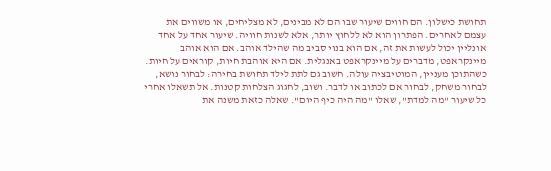תחושת כישלון. הם חווים שיעור שבו הם לא מבינים, לא מצליחים, או משווים את עצמם לאחרים. הפתרון הוא לא ללחוץ יותר, אלא לשנות חוויה. שיעור אחד על אחד אונליין יכול לעשות את זה, אם הוא בנוי סביב מה שהילד אוהב. אם הוא אוהב מיינקראפט, מדברים על מיינקראפט באנגלית. אם היא אוהבת חיות, קוראים על חיות. כשהתוכן מעניין, המוטיבציה עולה. חשוב גם לתת לילד תחושת בחירה: לבחור נושא, לבחור משחק, לבחור אם לכתוב או לדבר. ושוב, לחגוג הצלחות קטנות. אל תשאלו אחרי כל שיעור "מה למדת", שאלו "מה היה כיף היום". שאלה כזאת משנה את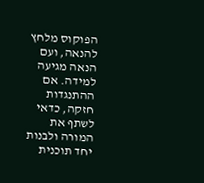הפוקוס מלחץ להנאה, ועם הנאה מגיעה למידה. אם ההתנגדות חזקה, כדאי לשתף את המורה ולבנות יחד תוכנית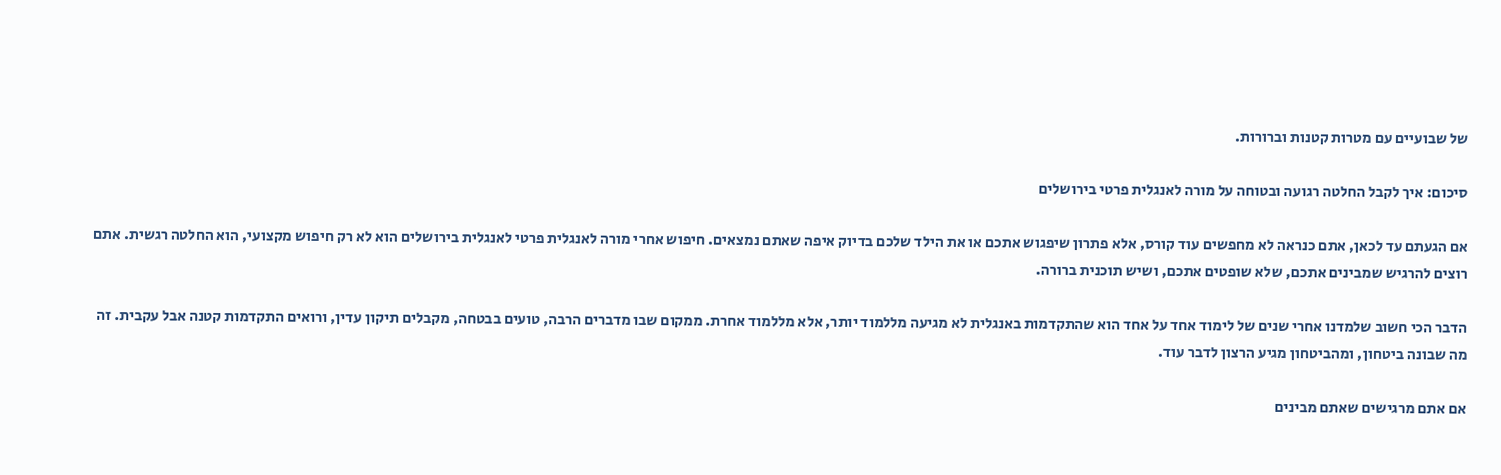של שבועיים עם מטרות קטנות וברורות.

סיכום: איך לקבל החלטה רגועה ובטוחה על מורה לאנגלית פרטי בירושלים

אם הגעתם עד לכאן, אתם כנראה לא מחפשים עוד קורס, אלא פתרון שיפגוש אתכם או את הילד שלכם בדיוק איפה שאתם נמצאים. חיפוש אחרי מורה לאנגלית פרטי לאנגלית בירושלים הוא לא רק חיפוש מקצועי, הוא החלטה רגשית. אתם רוצים להרגיש שמבינים אתכם, שלא שופטים אתכם, ושיש תוכנית ברורה.

הדבר הכי חשוב שלמדנו אחרי שנים של לימוד אחד על אחד הוא שהתקדמות באנגלית לא מגיעה מללמוד יותר, אלא מללמוד אחרת. ממקום שבו מדברים הרבה, טועים בבטחה, מקבלים תיקון עדין, ורואים התקדמות קטנה אבל עקבית. זה מה שבונה ביטחון, ומהביטחון מגיע הרצון לדבר עוד.

אם אתם מרגישים שאתם מבינים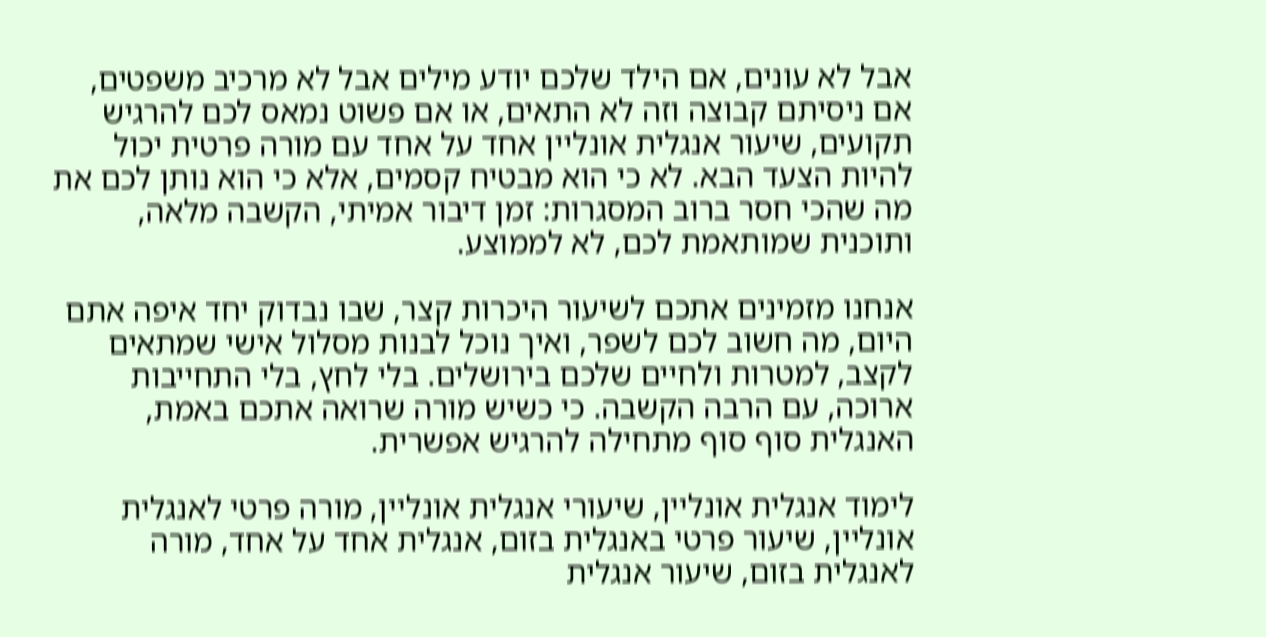אבל לא עונים, אם הילד שלכם יודע מילים אבל לא מרכיב משפטים, אם ניסיתם קבוצה וזה לא התאים, או אם פשוט נמאס לכם להרגיש תקועים, שיעור אנגלית אונליין אחד על אחד עם מורה פרטית יכול להיות הצעד הבא. לא כי הוא מבטיח קסמים, אלא כי הוא נותן לכם את מה שהכי חסר ברוב המסגרות: זמן דיבור אמיתי, הקשבה מלאה, ותוכנית שמותאמת לכם, לא לממוצע.

אנחנו מזמינים אתכם לשיעור היכרות קצר, שבו נבדוק יחד איפה אתם היום, מה חשוב לכם לשפר, ואיך נוכל לבנות מסלול אישי שמתאים לקצב, למטרות ולחיים שלכם בירושלים. בלי לחץ, בלי התחייבות ארוכה, עם הרבה הקשבה. כי כשיש מורה שרואה אתכם באמת, האנגלית סוף סוף מתחילה להרגיש אפשרית.

לימוד אנגלית אונליין, שיעורי אנגלית אונליין, מורה פרטי לאנגלית אונליין, שיעור פרטי באנגלית בזום, אנגלית אחד על אחד, מורה לאנגלית בזום, שיעור אנגלית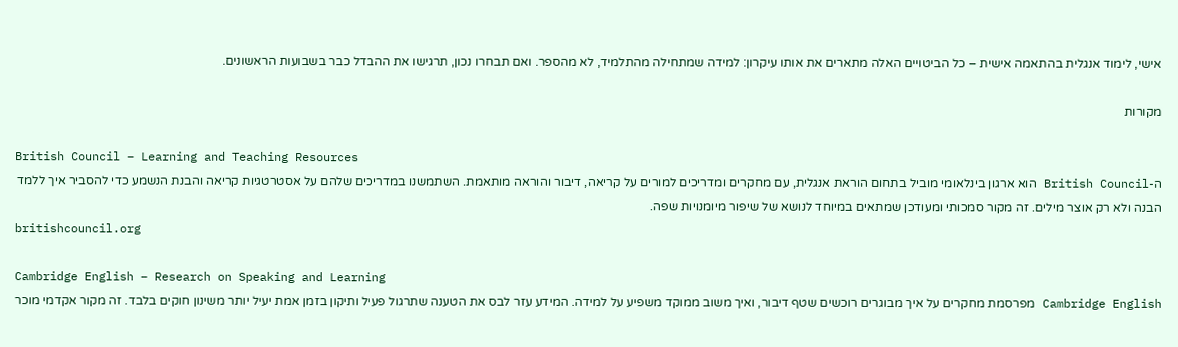אישי, לימוד אנגלית בהתאמה אישית – כל הביטויים האלה מתארים את אותו עיקרון: למידה שמתחילה מהתלמיד, לא מהספר. ואם תבחרו נכון, תרגישו את ההבדל כבר בשבועות הראשונים.

מקורות

British Council – Learning and Teaching Resources
ה-British Council הוא ארגון בינלאומי מוביל בתחום הוראת אנגלית, עם מחקרים ומדריכים למורים על קריאה, דיבור והוראה מותאמת. השתמשנו במדריכים שלהם על אסטרטגיות קריאה והבנת הנשמע כדי להסביר איך ללמד הבנה ולא רק אוצר מילים. זה מקור סמכותי ומעודכן שמתאים במיוחד לנושא של שיפור מיומנויות שפה.
britishcouncil.org

Cambridge English – Research on Speaking and Learning
Cambridge English מפרסמת מחקרים על איך מבוגרים רוכשים שטף דיבור, ואיך משוב ממוקד משפיע על למידה. המידע עזר לבס את הטענה שתרגול פעיל ותיקון בזמן אמת יעיל יותר משינון חוקים בלבד. זה מקור אקדמי מוכר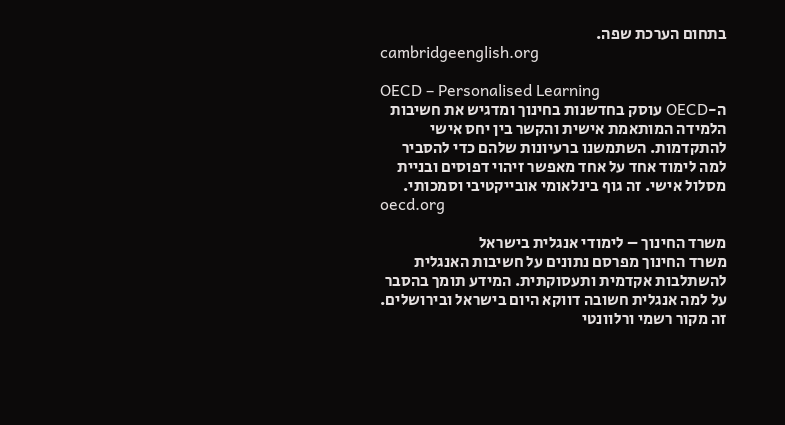בתחום הערכת שפה.
cambridgeenglish.org

OECD – Personalised Learning
ה-OECD עוסק בחדשנות בחינוך ומדגיש את חשיבות הלמידה המותאמת אישית והקשר בין יחס אישי להתקדמות. השתמשנו ברעיונות שלהם כדי להסביר למה לימוד אחד על אחד מאפשר זיהוי דפוסים ובניית מסלול אישי. זה גוף בינלאומי אובייקטיבי וסמכותי.
oecd.org

משרד החינוך – לימודי אנגלית בישראל
משרד החינוך מפרסם נתונים על חשיבות האנגלית להשתלבות אקדמית ותעסוקתית. המידע תומך בהסבר על למה אנגלית חשובה דווקא היום בישראל ובירושלים. זה מקור רשמי ורלוונטי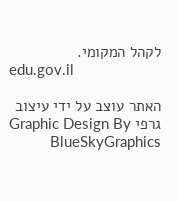לקהל המקומי.
edu.gov.il

האתר עוצב על ידי עיצוב גרפי Graphic Design By BlueSkyGraphics